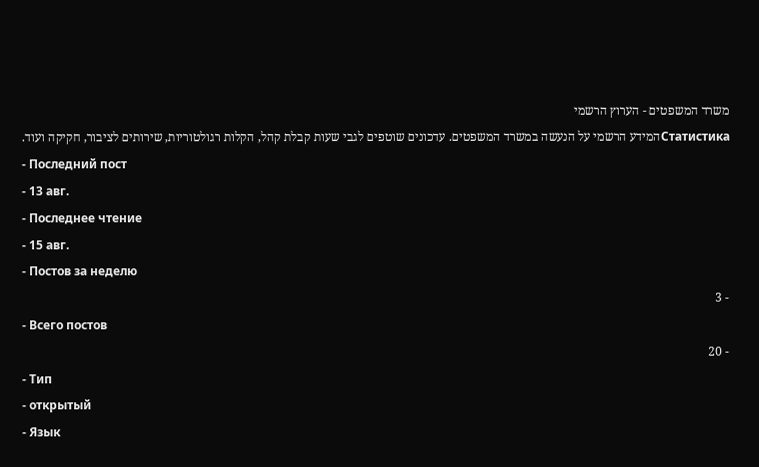משרד המשפטים - הערוץ הרשמי
Статистикаהמידע הרשמי על הנעשה במשרד המשפטים. עדכונים שוטפים לגבי שעות קבלת קהל, הקלות רגולטוריות, שירותים לציבור, חקיקה ועוד.
- Последний пост
- 13 авг.
- Последнее чтение
- 15 авг.
- Постов за неделю
- 3
- Всего постов
- 20
- Тип
- открытый
- Язык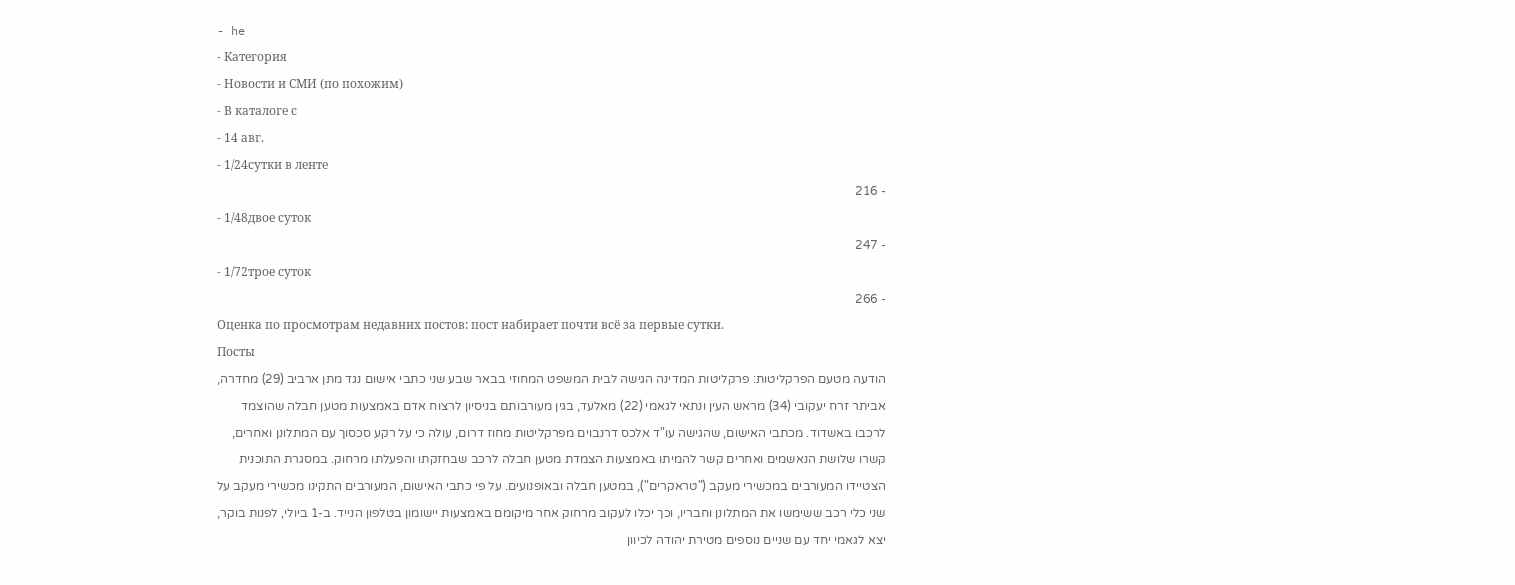- he
- Категория
- Новости и СМИ (по похожим)
- В каталоге с
- 14 авг.
- 1/24сутки в ленте
- 216
- 1/48двое суток
- 247
- 1/72трое суток
- 266
Оценка по просмотрам недавних постов: пост набирает почти всё за первые сутки.
Посты
הודעה מטעם הפרקליטות: פרקליטות המדינה הגישה לבית המשפט המחוזי בבאר שבע שני כתבי אישום נגד מתן ארביב (29) מחדרה, אביתר זרח יעקובי (34) מראש העין ונתאי לגאמי (22) מאלעד, בגין מעורבותם בניסיון לרצוח אדם באמצעות מטען חבלה שהוצמד לרכבו באשדוד. מכתבי האישום, שהגישה עו"ד אלכס דרנבוים מפרקליטות מחוז דרום, עולה כי על רקע סכסוך עם המתלונן ואחרים, קשרו שלושת הנאשמים ואחרים קשר להמיתו באמצעות הצמדת מטען חבלה לרכב שבחזקתו והפעלתו מרחוק. במסגרת התוכנית הצטיידו המעורבים במכשירי מעקב ("טראקרים"), במטען חבלה ובאופנועים. על פי כתבי האישום, המעורבים התקינו מכשירי מעקב על שני כלי רכב ששימשו את המתלונן וחבריו, וכך יכלו לעקוב מרחוק אחר מיקומם באמצעות יישומון בטלפון הנייד. ב-1 ביולי, לפנות בוקר, יצא לגאמי יחד עם שניים נוספים מטירת יהודה לכיוון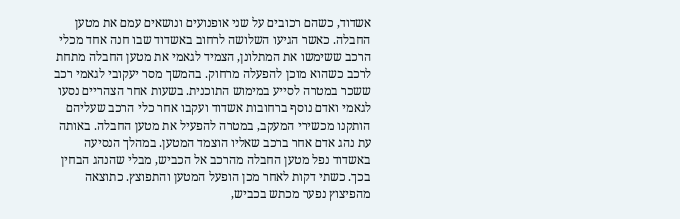אשדוד, כשהם רכובים על שני אופנועים ונושאים עמם את מטען החבלה. כאשר הגיעו השלושה לרחוב באשדוד שבו חנה אחד מכלי הרכב ששימשו את המתלונן, הצמיד לגאמי את מטען החבלה מתחת לרכב כשהוא מוכן להפעלה מרחוק. בהמשך מסר יעקובי לגאמי רכב ששכר במטרה לסייע במימוש התוכנית. בשעות אחר הצהריים נסעו לגאמי ואדם נוסף ברחובות אשדוד ועקבו אחר כלי הרכב שעליהם הותקנו מכשירי המעקב, במטרה להפעיל את מטען החבלה. באותה עת נהג אדם אחר ברכב שאליו הוצמד המטען. במהלך הנסיעה באשדוד נפל מטען החבלה מהרכב אל הכביש, מבלי שהנהג הבחין בכך. כשתי דקות לאחר מכן הופעל המטען והתפוצץ. כתוצאה מהפיצוץ נפער מכתש בכביש,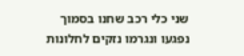שני כלי רכב שחנו בסמוך נפגעו ונגרמו נזקים לחלונות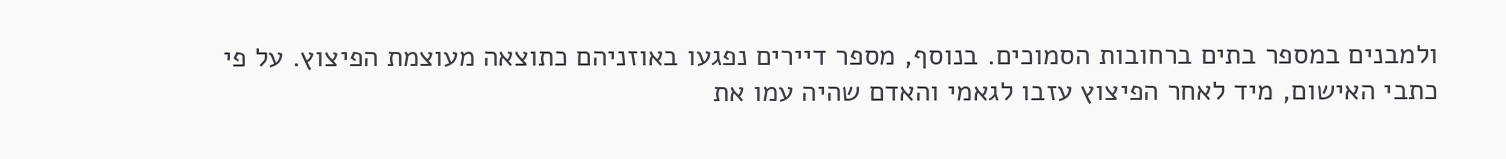ולמבנים במספר בתים ברחובות הסמוכים. בנוסף, מספר דיירים נפגעו באוזניהם כתוצאה מעוצמת הפיצוץ. על פי כתבי האישום, מיד לאחר הפיצוץ עזבו לגאמי והאדם שהיה עמו את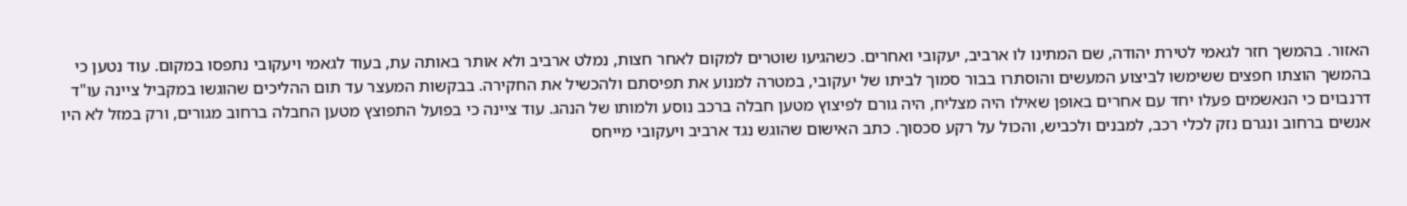האזור. בהמשך חזר לגאמי לטירת יהודה, שם המתינו לו ארביב, יעקובי ואחרים. כשהגיעו שוטרים למקום לאחר חצות, נמלט ארביב ולא אותר באותה עת, בעוד לגאמי ויעקובי נתפסו במקום. עוד נטען כי בהמשך הוצתו חפצים ששימשו לביצוע המעשים והוסתרו בבור סמוך לביתו של יעקובי, במטרה למנוע את תפיסתם ולהכשיל את החקירה. בבקשות המעצר עד תום ההליכים שהוגשו במקביל ציינה עו"ד דרנבוים כי הנאשמים פעלו יחד עם אחרים באופן שאילו היה מצליח, היה גורם לפיצוץ מטען חבלה ברכב נוסע ולמותו של הנהג. עוד ציינה כי בפועל התפוצץ מטען החבלה ברחוב מגורים, ורק במזל לא היו אנשים ברחוב ונגרם נזק לכלי רכב, למבנים ולכביש, והכול על רקע סכסוך. כתב האישום שהוגש נגד ארביב ויעקובי מייחס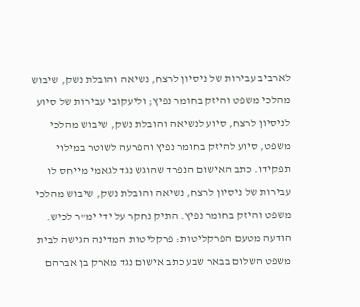לארביב עבירות של ניסיון לרצח, נשיאה והובלת נשק, שיבוש מהלכי משפט והיזק בחומר נפיץ; וליעקובי עבירות של סיוע לניסיון לרצח, סיוע לנשיאה והובלת נשק, שיבוש מהלכי משפט, סיוע להיזק בחומר נפיץ והפרעה לשוטר במילוי תפקידו. כתב האישום הנפרד שהוגש נגד לגאמי מייחס לו עבירות של ניסיון לרצח, נשיאה והובלת נשק, שיבוש מהלכי משפט והיזק בחומר נפיץ. התיק נחקר על ידי ימ"ר לכיש.
הודעה מטעם הפרקליטות: פרקליטות המדינה הגישה לבית משפט השלום בבאר שבע כתב אישום נגד מארק בן אברהם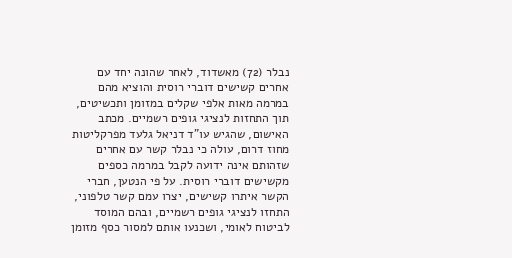נבלר (72) מאשדוד, לאחר שהונה יחד עם אחרים קשישים דוברי רוסית והוציא מהם במרמה מאות אלפי שקלים במזומן ותכשיטים, תוך התחזות לנציגי גופים רשמיים. מכתב האישום, שהגיש עו"ד דניאל גלעד מפרקליטות מחוז דרום, עולה כי נבלר קשר עם אחרים שזהותם אינה ידועה לקבל במרמה כספים מקשישים דוברי רוסית. על פי הנטען, חברי הקשר איתרו קשישים, יצרו עמם קשר טלפוני, התחזו לנציגי גופים רשמיים, ובהם המוסד לביטוח לאומי, ושכנעו אותם למסור כסף מזומן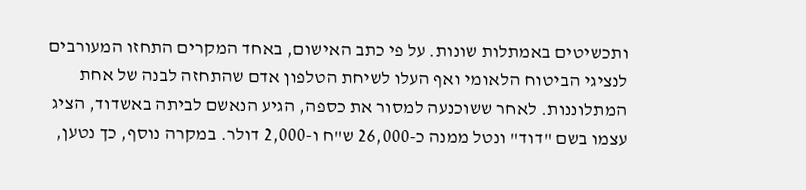ותכשיטים באמתלות שונות. על פי כתב האישום, באחד המקרים התחזו המעורבים לנציגי הביטוח הלאומי ואף העלו לשיחת הטלפון אדם שהתחזה לבנה של אחת המתלוננות. לאחר ששוכנעה למסור את כספה, הגיע הנאשם לביתה באשדוד, הציג עצמו בשם "דוד" ונטל ממנה כ-26,000 ש"ח ו-2,000 דולר. במקרה נוסף, כך נטען,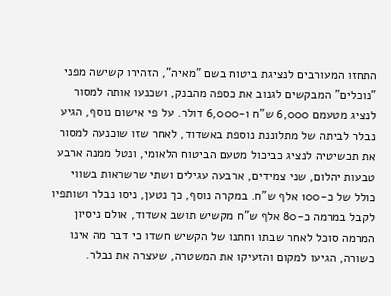התחזו המעורבים לנציגת ביטוח בשם "מאיה", הזהירו קשישה מפני "נוכלים" המבקשים לגנוב את כספה מהבנק, ושכנעו אותה למסור לנציג מטעמם 6,000 ש"ח ו-6,000 דולר. על פי אישום נוסף, הגיע נבלר לביתה של מתלוננת נוספת באשדוד, לאחר שזו שוכנעה למסור את תכשיטיה לנציג כביכול מטעם הביטוח הלאומי, ונטל ממנה ארבע טבעות יהלום, שני צמידים, ארבעה עגילים ושתי שרשראות בשווי כולל של כ-100 אלף ש"ח. במקרה נוסף, כך נטען, ניסו נבלר ושותפיו לקבל במרמה כ-80 אלף ש"ח מקשיש תושב אשדוד, אולם ניסיון המרמה סוכל לאחר שבתו וחתנו של הקשיש חשדו כי דבר מה אינו כשורה, הגיעו למקום והזעיקו את המשטרה, שעצרה את נבלר.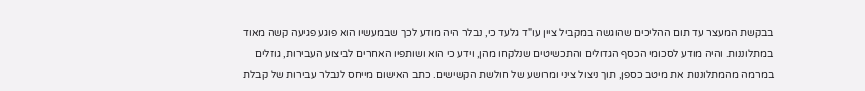בבקשת המעצר עד תום ההליכים שהוגשה במקביל ציין עו"ד גלעד כי, נבלר היה מודע לכך שבמעשיו הוא פוגע פגיעה קשה מאוד במתלוננות. והיה מודע לסכומי הכסף הגדולים והתכשיטים שנלקחו מהן, וידע כי הוא ושותפיו האחרים לביצוע העבירות, גוזלים במרמה מהמתלוננות את מיטב כספן, תוך ניצול ציני ומרושע של חולשת הקשישים. כתב האישום מייחס לנבלר עבירות של קבלת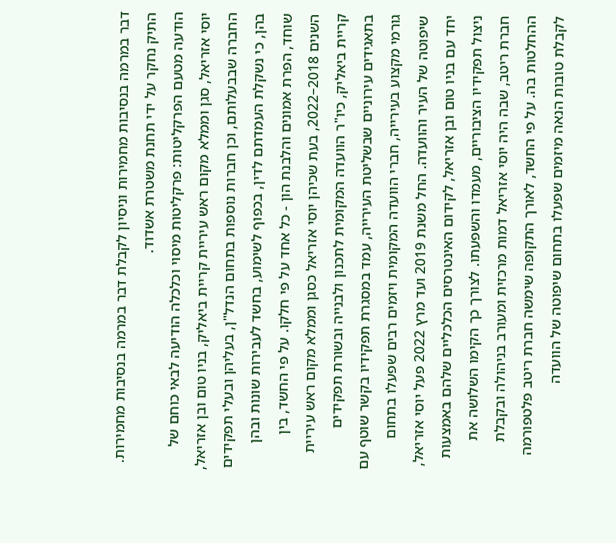דבר במרמה בנסיבות מחמירות וניסיון לקבלת דבר במרמה בנסיבות מחמירות. התיק נחקר על ידי תחנת משטרת אשדוד.
הודעה מטעם הפרקליטות: פרקליטות מיסוי וכלכלה הודיעה לבאי כוחם של יוסי אזריאל, סגן וממלא מקום ראש עיריית קריית ביאליק, בניו טום ובן אזריאל, החברה שבבעלותם, וכן חברות נוספות בתחום הנדל"ן, בעליהן ובעלי תפקידים בהן, כי נשקלת העמדתם לדין, בכפוף לשימוע, בחשד לעבירות שונות ובהן שוחד, הפרת אמונים והלבנת הון - כל אחד על פי חלקו. על פי החשד, בין השנים 2018–2022, בעת שכיהן יוסי אזריאל כסגן וממלא מקום ראש עיריית קריית ביאליק, כיו"ר הוועדה המקומית לתכנון ולבנייה ובשורת תפקידים בתאגידים עירוניים שבשליטת העירייה, עמד במסגרת תפקידיו בקשר שוטף עם גורמי מקצוע בעירייה, חברי הוועדה המקומית ויזמים רבים שפעלו בתחום שיפוטה של העיר והוועדה. החל משנת 2019 ועד מרץ 2022 פעל יוסי אזריאל, יחד עם בניו טום ובן אזריאל, לקידום האינטרסים הכלכליים שלהם באמצעות ניצול תפקידיו הציבוריים, מעמדו והשפעתו. לצורך כך הקימו השלושה את חברת ריטב, שבה היה יוסי אזריאל דמות מרכזית ומעורב בניהולה ובקבלת ההחלטות בה. על פי החשד, לאורך התקופה שימשה חברת ריטב פלטפורמה לקבלת טובות הנאה מיזמים שפעלו בתחום שיפוטה של הוועדה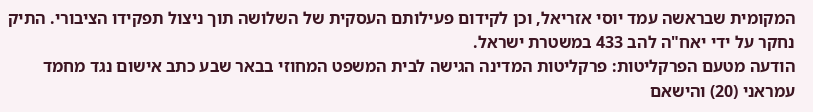המקומית שבראשה עמד יוסי אזריאל, וכן לקידום פעילותם העסקית של השלושה תוך ניצול תפקידו הציבורי. התיק נחקר על ידי יאח"ה להב 433 במשטרת ישראל.
הודעה מטעם הפרקליטות: פרקליטות המדינה הגישה לבית המשפט המחוזי בבאר שבע כתב אישום נגד מחמד עמראני (20) והישאם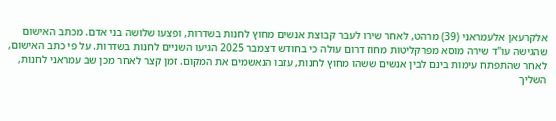אלקרעאן אלעמראני (39) מרהט, לאחר שירו לעבר קבוצת אנשים מחוץ לחנות בשדרות, ופצעו שלושה בני אדם. מכתב האישום שהגישה עו"ד שירה מוסא מפרקליטות מחוז דרום עולה כי בחודש דצמבר 2025 הגיעו השניים לחנות בשדרות. על פי כתב האישום, לאחר שהתפתח עימות בינם לבין אנשים ששהו מחוץ לחנות, עזבו הנאשמים את המקום. זמן קצר לאחר מכן שב עמראני לחנות, השליך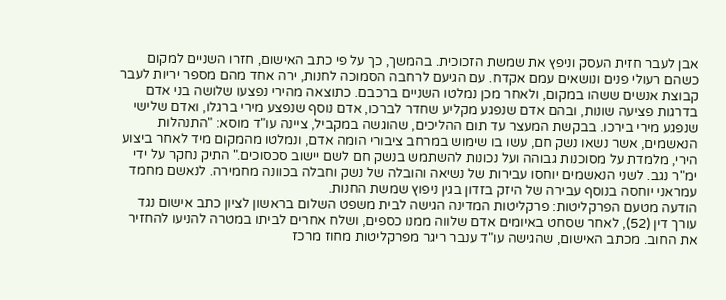אבן לעבר חזית העסק וניפץ את שמשת הזכוכית. בהמשך, כך על פי כתב האישום, חזרו השניים למקום כשהם רעולי פנים ונושאים עמם אקדח. עם הגיעם לרחבה הסמוכה לחנות, ירה אחד מהם מספר יריות לעבר קבוצת אנשים ששהו במקום, ולאחר מכן נמלטו השניים ברכבם. כתוצאה מהירי נפצעו שלושה בני אדם בדרגות פציעה שונות, ובהם אדם שנפגע מקליע שחדר לברכו, אדם נוסף שנפצע מירי ברגלו, ואדם שלישי שנפגע מירי בירכו. בבקשת המעצר עד תום ההליכים, שהוגשה במקביל, ציינה עו"ד מוסא: "התנהלות הנאשמים, אשר נשאו נשק חם, עשו בו שימוש במרחב ציבורי הומה אדם, ונמלטו מהמקום מיד לאחר ביצוע הירי, מלמדת על מסוכנות גבוהה ועל נכונות להשתמש בנשק חם לשם יישוב סכסוכים." התיק נחקר על ידי ימ"ר נגב. לשני הנאשמים יוחסו עבירות של נשיאה והובלה של נשק וחבלה בכוונה מחמירה. לנאשם מחמד עמראני יוחסה בנוסף עבירה של היזק בזדון בגין ניפוץ שמשת החנות.
הודעה מטעם הפרקליטות: פרקליטות המדינה הגישה לבית משפט השלום בראשון לציון כתב אישום נגד עורך דין (52), לאחר שסחט באיומים אדם שלווה ממנו כספים, ושלח אחרים לביתו במטרה להניעו להחזיר את החוב. מכתב האישום, שהגישה עו"ד ענבר ריגר מפרקליטות מחוז מרכז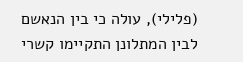(פלילי), עולה כי בין הנאשם לבין המתלונן התקיימו קשרי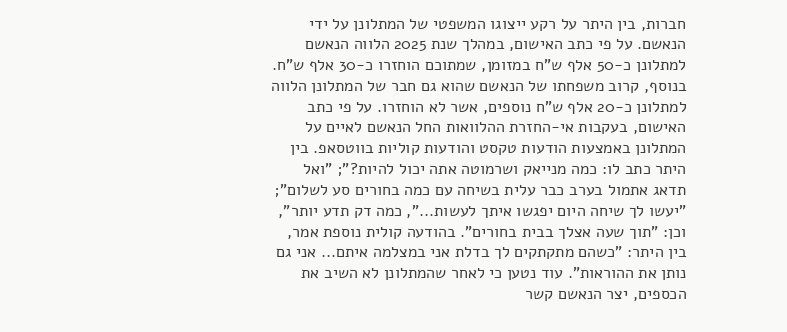חברות, בין היתר על רקע ייצוגו המשפטי של המתלונן על ידי הנאשם. על פי כתב האישום, במהלך שנת 2025 הלווה הנאשם למתלונן כ-50 אלף ש"ח במזומן, שמתוכם הוחזרו כ-30 אלף ש"ח. בנוסף, קרוב משפחתו של הנאשם שהוא גם חבר של המתלונן הלווה למתלונן כ-20 אלף ש"ח נוספים, אשר לא הוחזרו. על פי כתב האישום, בעקבות אי-החזרת ההלוואות החל הנאשם לאיים על המתלונן באמצעות הודעות טקסט והודעות קוליות בווטסאפ. בין היתר כתב לו: כמה מנייאק ושרמוטה אתה יכול להיות?"; "ואל תדאג אתמול בערב כבר עלית בשיחה עם כמה בחורים סע לשלום"; "יעשו לך שיחה היום יפגשו איתך לעשות...", כמה דק תדע יותר", וכן: "תוך שעה אצלך בבית בחורים". בהודעה קולית נוספת אמר, בין היתר: "כשהם מתקתקים לך בדלת אני במצלמה איתם... אני גם נותן את ההוראות". עוד נטען כי לאחר שהמתלונן לא השיב את הכספים, יצר הנאשם קשר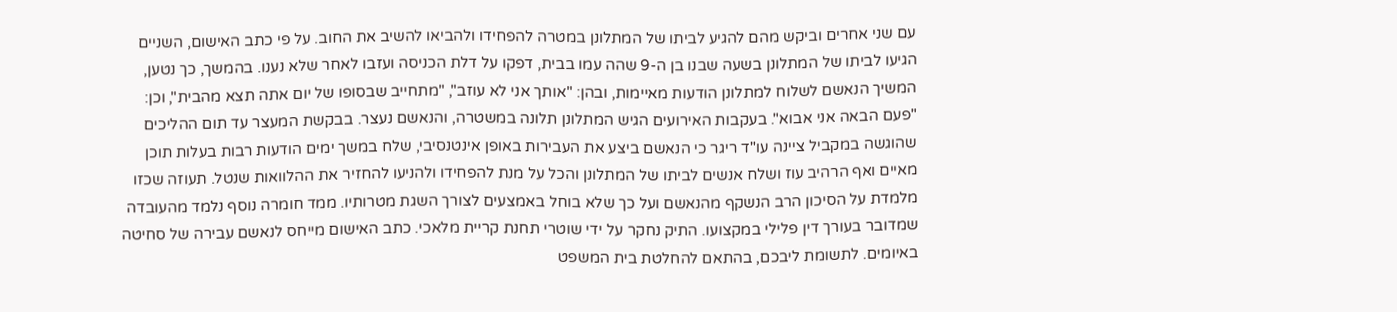עם שני אחרים וביקש מהם להגיע לביתו של המתלונן במטרה להפחידו ולהביאו להשיב את החוב. על פי כתב האישום, השניים הגיעו לביתו של המתלונן בשעה שבנו בן ה-9 שהה עמו בבית, דפקו על דלת הכניסה ועזבו לאחר שלא נענו. בהמשך, כך נטען, המשיך הנאשם לשלוח למתלונן הודעות מאיימות, ובהן: "אותך אני לא עוזב", "מתחייב שבסופו של יום אתה תצא מהבית", וכן: "פעם הבאה אני אבוא". בעקבות האירועים הגיש המתלונן תלונה במשטרה, והנאשם נעצר. בבקשת המעצר עד תום ההליכים שהוגשה במקביל ציינה עו"ד ריגר כי הנאשם ביצע את העבירות באופן אינטנסיבי, שלח במשך ימים הודעות רבות בעלות תוכן מאיים ואף הרהיב עוז ושלח אנשים לביתו של המתלונן והכל על מנת להפחידו ולהניעו להחזיר את ההלוואות שנטל. תעוזה שכזו מלמדת על הסיכון הרב הנשקף מהנאשם ועל כך שלא בוחל באמצעים לצורך השגת מטרותיו. ממד חומרה נוסף נלמד מהעובדה שמדובר בעורך דין פלילי במקצועו. התיק נחקר על ידי שוטרי תחנת קריית מלאכי. כתב האישום מייחס לנאשם עבירה של סחיטה באיומים. לתשומת ליבכם, בהתאם להחלטת בית המשפט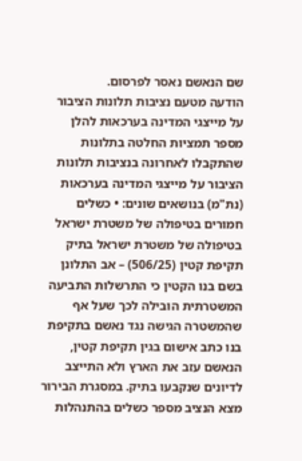שם הנאשם נאסר לפרסום.
הודעה מטעם נציבות תלונות הציבור על מייצגי המדינה בערכאות להלן מספר תמציות החלטה בתלונות שהתקבלו לאחרונה בנציבות תלונות הציבור על מייצגי המדינה בערכאות (נת"מ) בנושאים שונים: • כשלים חמורים בטיפולה של משטרת ישראל בטיפולה של משטרת ישראל בתיק תקיפת קטין (506/25) – אב התלונן בשם בנו הקטין כי התרשלות התביעה המשטרתית הובילה לכך שעל אף שהמשטרה הגישה נגד נאשם בתקיפת בנו כתב אישום בגין תקיפת קטין, הנאשם עזב את הארץ ולא התייצב לדיונים שנקבעו בתיק. במסגרת הבירור מצא הנציב מספר כשלים בהתנהלות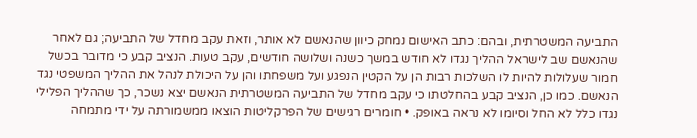התביעה המשטרתית, ובהם: כתב האישום נמחק כיוון שהנאשם לא אותר, וזאת עקב מחדל של התביעה; גם לאחר שהנאשם שב לישראל ההליך נגדו לא חודש במשך כשנה ושלושה חודשים, עקב טעות. הנציב קבע כי מדובר בכשל חמור שעלולות להיות לו השלכות רבות הן על הקטין הנפגע ועל משפחתו והן על היכולת לנהל את ההליך המשפטי נגד הנאשם. כמו כן, הנציב קבע בהחלטתו כי עקב מחדל של התביעה המשטרתית הנאשם יצא נשכר, כך שההליך הפלילי נגדו כלל לא החל וסיומו לא נראה באופק. • חומרים רגישים של הפרקליטות הוצאו ממשמורתה על ידי מתמחה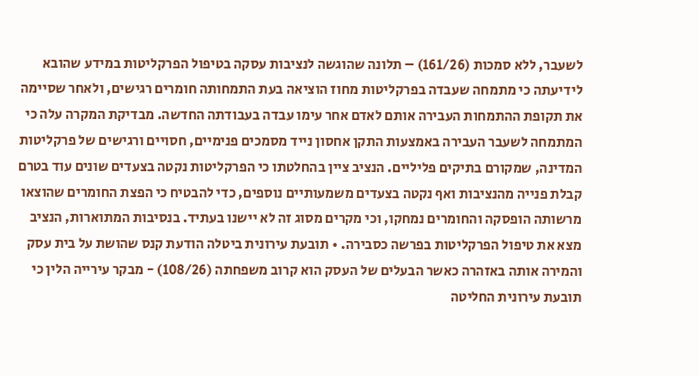לשעבר, ללא סמכות (161/26) – תלונה שהוגשה לנציבות עסקה בטיפול הפרקליטות במידע שהובא לידיעתה כי מתמחה שעבדה בפרקליטות מחוז הוציאה בעת התמחותה חומרים רגישים, ולאחר שסיימה את תקופת ההתמחות העבירה אותם לאדם אחר עימו עבדה בעבודתה החדשה. מבדיקת המקרה עלה כי המתמחה לשעבר העבירה באמצעות התקן אחסון נייד מסמכים פנימיים, חסויים ורגישים של פרקליטות המדינה, שמקורם בתיקים פליליים. הנציב ציין בהחלטתו כי הפרקליטות נקטה בצעדים שונים עוד בטרם קבלת פנייה מהנציבות ואף נקטה בצעדים משמעותיים נוספים, כדי להבטיח כי הפצת החומרים שהוצאו מרשותה הופסקה והחומרים נמחקו, וכי מקרים מסוג זה לא יישנו בעתיד. בנסיבות המתוארות, הנציב מצא את טיפול הפרקליטות בפרשה כסבירה. • תובעת עירונית ביטלה הודעת קנס שהושת על בית עסק והמירה אותה באזהרה כאשר הבעלים של העסק הוא קרוב משפחתה (108/26) - מבקר עירייה הלין כי תובעת עירונית החליטה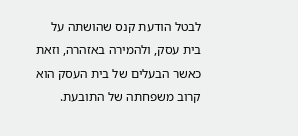לבטל הודעת קנס שהושתה על בית עסק, ולהמירה באזהרה, וזאת כאשר הבעלים של בית העסק הוא קרוב משפחתה של התובעת.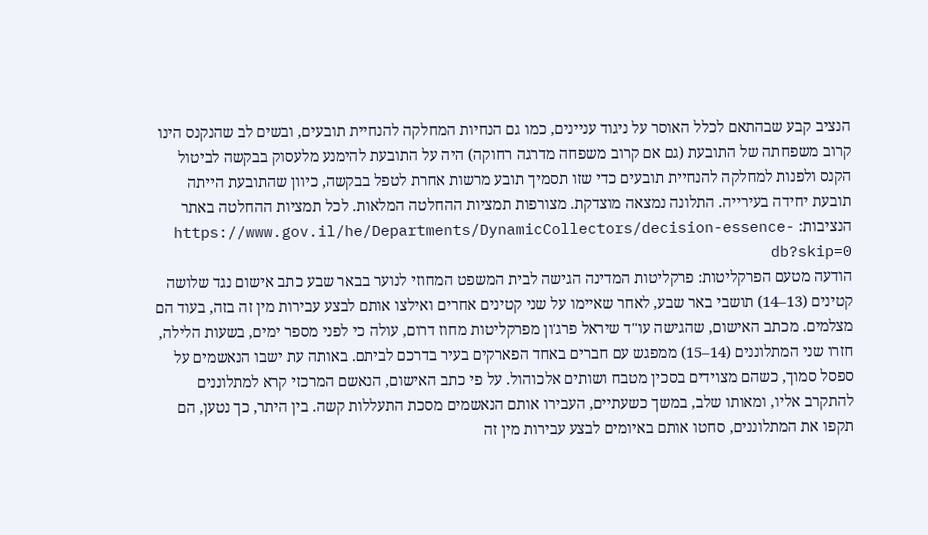הנציב קבע שבהתאם לכלל האוסר על ניגוד עניינים, כמו גם הנחיות המחלקה להנחיית תובעים, ובשים לב שהנקנס הינו קרוב משפחתה של התובעת (גם אם קרוב משפחה מדרגה רחוקה) היה על התובעת להימנע מלעסוק בבקשה לביטול הקנס ולפנות למחלקה להנחיית תובעים כדי שזו תסמיך תובע מרשות אחרת לטפל בבקשה, כיוון שהתובעת הייתה תובעת יחידה בעירייה. התלונה נמצאה מוצדקת. מצורפות תמציות ההחלטה המלאות. לכל תמציות ההחלטה באתר הנציבות: https://www.gov.il/he/Departments/DynamicCollectors/decision-essence-db?skip=0
הודעה מטעם הפרקליטות: פרקליטות המדינה הגישה לבית המשפט המחוזי לנוער בבאר שבע כתב אישום נגד שלושה קטינים (13–14) תושבי באר שבע, לאחר שאיימו על שני קטינים אחרים ואילצו אותם לבצע עבירות מין זה בזה, בעוד הם מצלמים. מכתב האישום, שהגישה עו"ד שיראל פרג'ון מפרקליטות מחוז דרום, עולה כי לפני מספר ימים, בשעות הלילה, חזרו שני המתלוננים (14–15) ממפגש עם חברים באחד הפארקים בעיר בדרכם לביתם. באותה עת ישבו הנאשמים על ספסל סמוך, כשהם מצוידים בסכין מטבח ושותים אלכוהול. על פי כתב האישום, הנאשם המרכזי קרא למתלוננים להתקרב אליו, ומאותו שלב, במשך כשעתיים, העבירו אותם הנאשמים מסכת התעללות קשה. בין היתר, כך נטען, הם תקפו את המתלוננים, סחטו אותם באיומים לבצע עבירות מין זה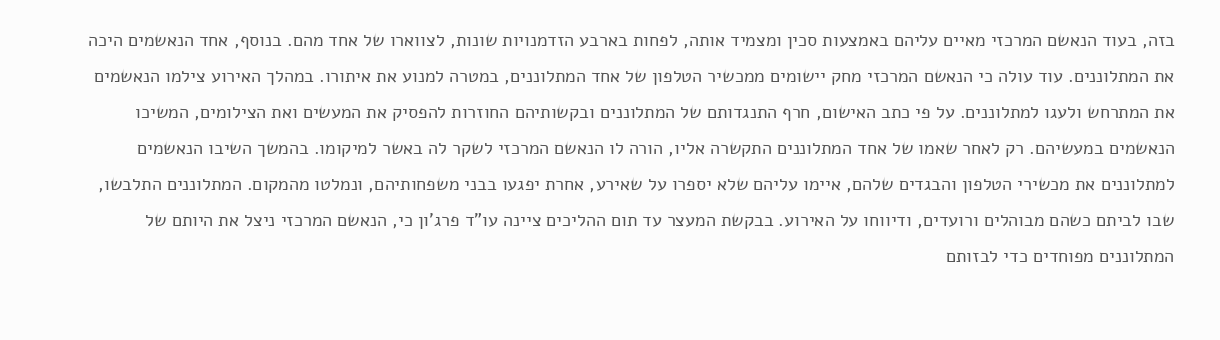בזה, בעוד הנאשם המרכזי מאיים עליהם באמצעות סכין ומצמיד אותה, לפחות בארבע הזדמנויות שונות, לצווארו של אחד מהם. בנוסף, אחד הנאשמים היכה את המתלוננים. עוד עולה כי הנאשם המרכזי מחק יישומים ממכשיר הטלפון של אחד המתלוננים, במטרה למנוע את איתורו. במהלך האירוע צילמו הנאשמים את המתרחש ולעגו למתלוננים. על פי כתב האישום, חרף התנגדותם של המתלוננים ובקשותיהם החוזרות להפסיק את המעשים ואת הצילומים, המשיכו הנאשמים במעשיהם. רק לאחר שאמו של אחד המתלוננים התקשרה אליו, הורה לו הנאשם המרכזי לשקר לה באשר למיקומו. בהמשך השיבו הנאשמים למתלוננים את מכשירי הטלפון והבגדים שלהם, איימו עליהם שלא יספרו על שאירע, אחרת יפגעו בבני משפחותיהם, ונמלטו מהמקום. המתלוננים התלבשו, שבו לביתם כשהם מבוהלים ורועדים, ודיווחו על האירוע. בבקשת המעצר עד תום ההליכים ציינה עו"ד פרג'ון כי, הנאשם המרכזי ניצל את היותם של המתלוננים מפוחדים כדי לבזותם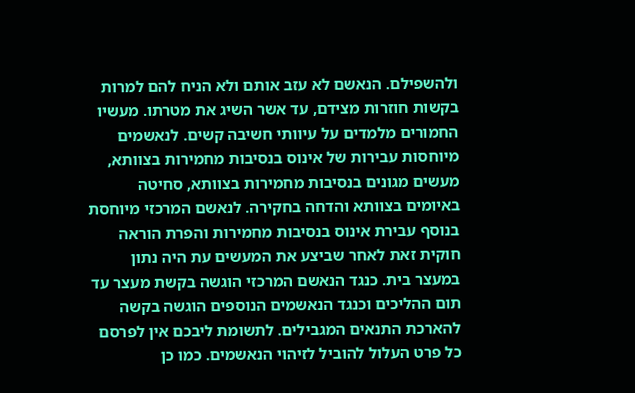ולהשפילם. הנאשם לא עזב אותם ולא הניח להם למרות בקשות חוזרות מצידם, עד אשר השיג את מטרתו. מעשיו החמורים מלמדים על עיוותי חשיבה קשים. לנאשמים מיוחסות עבירות של אינוס בנסיבות מחמירות בצוותא, מעשים מגונים בנסיבות מחמירות בצוותא, סחיטה באיומים בצוותא והדחה בחקירה. לנאשם המרכזי מיוחסת בנוסף עבירת אינוס בנסיבות מחמירות והפרת הוראה חוקית זאת לאחר שביצע את המעשים עת היה נתון במעצר בית. כנגד הנאשם המרכזי הוגשה בקשת מעצר עד תום ההליכים וכנגד הנאשמים הנוספים הוגשה בקשה להארכת התנאים המגבילים. לתשומת ליבכם אין לפרסם כל פרט העלול להוביל לזיהוי הנאשמים. כמו כן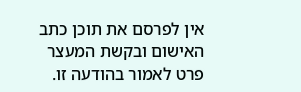אין לפרסם את תוכן כתב האישום ובקשת המעצר פרט לאמור בהודעה זו.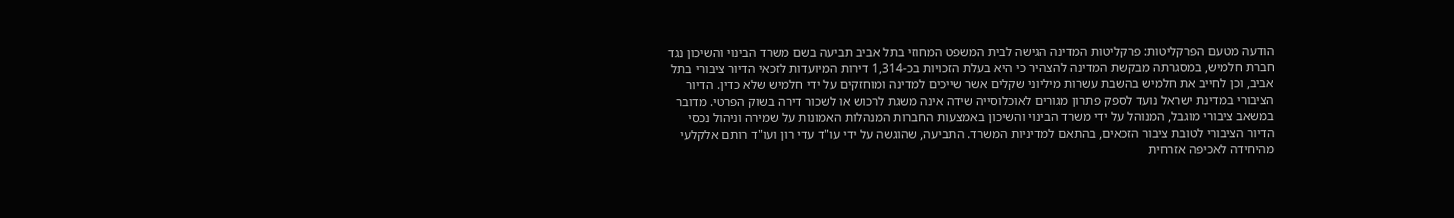הודעה מטעם הפרקליטות: פרקליטות המדינה הגישה לבית המשפט המחוזי בתל אביב תביעה בשם משרד הבינוי והשיכון נגד חברת חלמיש, במסגרתה מבקשת המדינה להצהיר כי היא בעלת הזכויות בכ-1,314 דירות המיועדות לזכאי הדיור ציבורי בתל אביב, וכן לחייב את חלמיש בהשבת עשרות מיליוני שקלים אשר שייכים למדינה ומוחזקים על ידי חלמיש שלא כדין. הדיור הציבורי במדינת ישראל נועד לספק פתרון מגורים לאוכלוסייה שידה אינה משגת לרכוש או לשכור דירה בשוק הפרטי. מדובר במשאב ציבורי מוגבל, המנוהל על ידי משרד הבינוי והשיכון באמצעות החברות המנהלות האמונות על שמירה וניהול נכסי הדיור הציבורי לטובת ציבור הזכאים, בהתאם למדיניות המשרד. התביעה, שהוגשה על ידי עו"ד עדי רון ועו"ד רותם אלקלעי מהיחידה לאכיפה אזרחית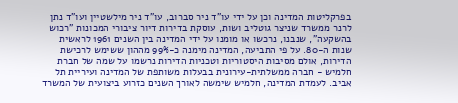בפרקליטות המדינה וכן על ידי עו"ד ניר סברוב, עו"ד ניר מילשטיין ועו"ד נתן לרנר ממשרד שניצר גוטליב ושות, עוסקת בדירות דיור ציבורי המכונות "רכוש בהשקעה", שנבנו, נרכשו או מומנו על ידי המדינה בין השנים 1961 לראשית שנות ה-80. על פי התביעה, המדינה מימנה כ-99% מההון ששימש לרכישת הדירות, אולם מסיבות היסטוריות וטכניות הדירות נרשמו על שמה של חברת חלמיש - חברה ממשלתית-עירונית בבעלות משותפת של המדינה ועיריית תל אביב. לעמדת המדינה, חלמיש שימשה לאורך השנים כזרוע ביצועית של המשרד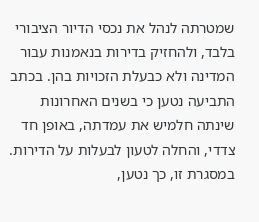שמטרתה לנהל את נכסי הדיור הציבורי בלבד, ולהחזיק בדירות בנאמנות עבור המדינה ולא כבעלת הזכויות בהן. בכתב התביעה נטען כי בשנים האחרונות שינתה חלמיש את עמדתה, באופן חד צדדי, והחלה לטעון לבעלות על הדירות. במסגרת זו, כך נטען,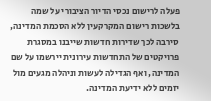פעלה לרישום נכסי הדיור הציבורי על שמה בלשכות רישום המקרקעין ללא הסכמת המדינה, סירבה לכך שדירות חדשות שייבנו במסגרת פרויקטים של התחדשות עירונית יירשמו על שם המדינה, ואף הגדילה לעשות וניהלה מגעים מול יזמים ללא ידיעת המדינה.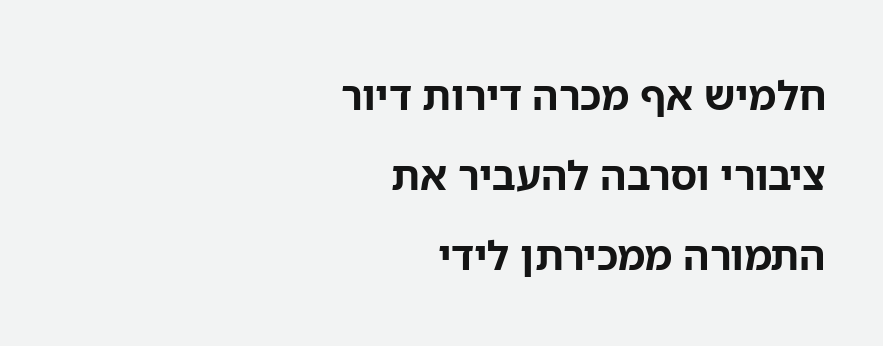חלמיש אף מכרה דירות דיור ציבורי וסרבה להעביר את התמורה ממכירתן לידי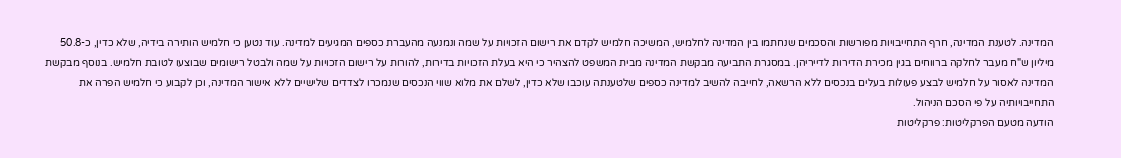המדינה. לטענת המדינה, חרף התחייבויות מפורשות והסכמים שנחתמו בין המדינה לחלמיש, המשיכה חלמיש לקדם את רישום הזכויות על שמה ונמנעה מהעברת כספים המגיעים למדינה. עוד נטען כי חלמיש הותירה בידיה, שלא כדין, כ-50.8 מיליון ש"ח מעבר לחלקה ברווחים בגין מכירת הדירות לדייריהן. במסגרת התביעה מבקשת המדינה מבית המשפט להצהיר כי היא בעלת הזכויות בדירות, להורות על רישום הזכויות על שמה ולבטל רישומים שבוצעו לטובת חלמיש. בנוסף מבקשת המדינה לאסור על חלמיש לבצע פעולות בעלים בנכסים ללא הרשאה, לחייבה להשיב למדינה כספים שלטענתה עוכבו שלא כדין, לשלם את מלוא שווי הנכסים שנמכרו לצדדים שלישיים ללא אישור המדינה, וכן לקבוע כי חלמיש הפרה את התחייבויותיה על פי הסכם הניהול.
הודעה מטעם הפרקליטות: פרקליטות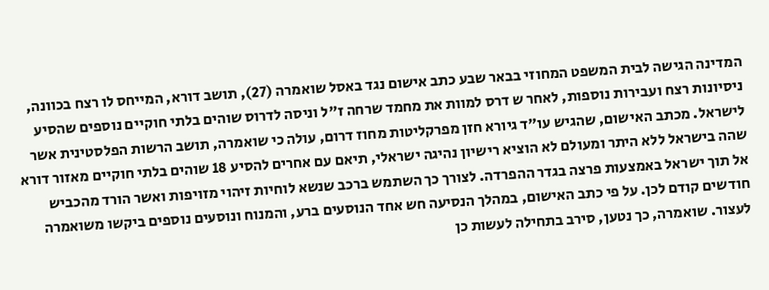המדינה הגישה לבית המשפט המחוזי בבאר שבע כתב אישום נגד באסל שואמרה (27), תושב דורא, המייחס לו רצח בכוונה, ניסיונות רצח ועבירות נוספות, לאחר ש דרס למוות את מחמד שרחה ז"ל וניסה לדרוס שוהים בלתי חוקיים נוספים שהסיע לישראל. מכתב האישום, שהגיש עו"ד גיורא חזן מפרקליטות מחוז דרום, עולה כי שואמרה, תושב הרשות הפלסטינית אשר שהה בישראל ללא היתר ומעולם לא הוציא רישיון נהיגה ישראלי, תיאם עם אחרים להסיע 18 שוהים בלתי חוקיים מאזור דורא אל תוך ישראל באמצעות פרצה בגדר ההפרדה. לצורך כך השתמש ברכב שנשא לוחיות זיהוי מזויפות ואשר הורד מהכביש חודשים קודם לכן. על פי כתב האישום, במהלך הנסיעה חש אחד הנוסעים ברע, והמנוח ונוסעים נוספים ביקשו משואמרה לעצור. שואמרה, כך נטען, סירב בתחילה לעשות כן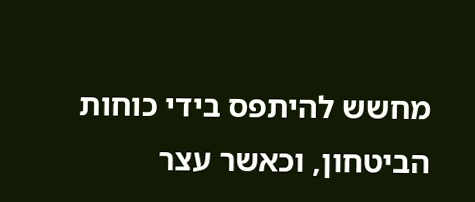מחשש להיתפס בידי כוחות הביטחון, וכאשר עצר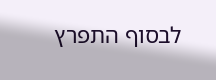לבסוף התפרץ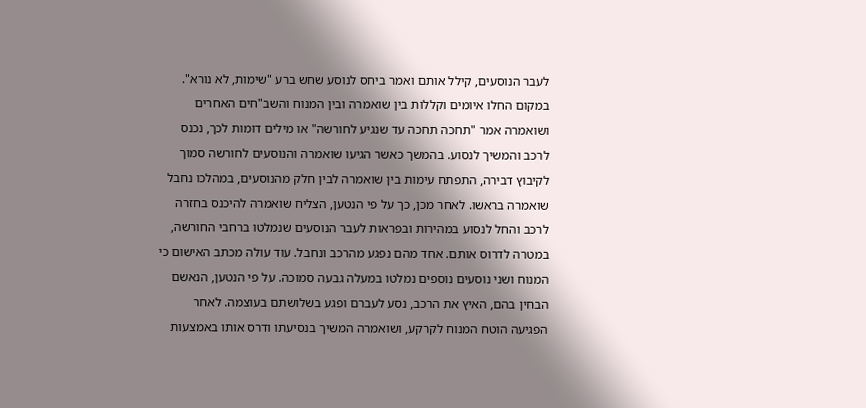לעבר הנוסעים, קילל אותם ואמר ביחס לנוסע שחש ברע "שימות, לא נורא". במקום החלו איומים וקללות בין שואמרה ובין המנוח והשב"חים האחרים ושואמרה אמר "תחכה תחכה עד שנגיע לחורשה" או מילים דומות לכך, נכנס לרכב והמשיך לנסוע. בהמשך כאשר הגיעו שואמרה והנוסעים לחורשה סמוך לקיבוץ דבירה, התפתח עימות בין שואמרה לבין חלק מהנוסעים, במהלכו נחבל שואמרה בראשו. לאחר מכן, כך על פי הנטען, הצליח שואמרה להיכנס בחזרה לרכב והחל לנסוע במהירות ובפראות לעבר הנוסעים שנמלטו ברחבי החורשה, במטרה לדרוס אותם. אחד מהם נפגע מהרכב ונחבל. עוד עולה מכתב האישום כי המנוח ושני נוסעים נוספים נמלטו במעלה גבעה סמוכה. על פי הנטען, הנאשם הבחין בהם, האיץ את הרכב, נסע לעברם ופגע בשלושתם בעוצמה. לאחר הפגיעה הוטח המנוח לקרקע, ושואמרה המשיך בנסיעתו ודרס אותו באמצעות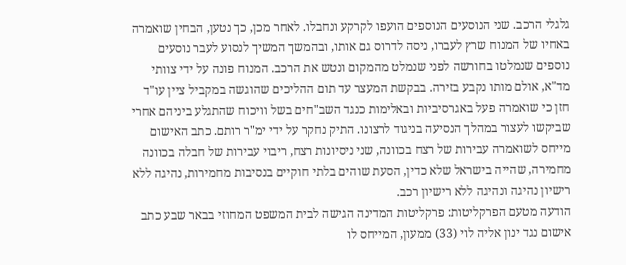גלגלי הרכב. שני הנוסעים הנוספים הועפו לקרקע ונחבלו. לאחר מכן, כך נטען, הבחין שואמרה באחיו של המנוח שרץ לעברו, ניסה לדרוס גם אותו, ובהמשך המשיך לנסוע לעבר נוסעים נוספים שנמלטו בחורשה לפני שנמלט מהמקום ונטש את הרכב. המנוח פונה על ידי צוותי מד"א, אולם מותו נקבע בזירה. בבקשת המעצר עד תום ההליכים שהוגשה במקביל ציין עו"ד חזן כי שואמרה פעל באגרסיביות ובאלימות כנגד השב"חים בשל וויכוח שהתגלע ביניהם אחרי שביקשו לעצור במהלך הנסיעה בניגוד לרצונו. התיק נחקר על ידי ימ"ר רותם. כתב האישום מייחס לשואמרה עבירות של רצח בכוונה, שני ניסיונות רצח, ריבוי עבירות של חבלה בכוונה מחמירה, שהייה בישראל שלא כדין, הסעת שוהים בלתי חוקיים בנסיבות מחמירות, נהיגה ללא רישיון נהיגה ונהיגה ללא רישיון רכב.
הודעה מטעם הפרקליטות: פרקליטות המדינה הגישה לבית המשפט המחוזי בבאר שבע כתב אישום נגד ינון אליה לוי (33) ממעון, המייחס לו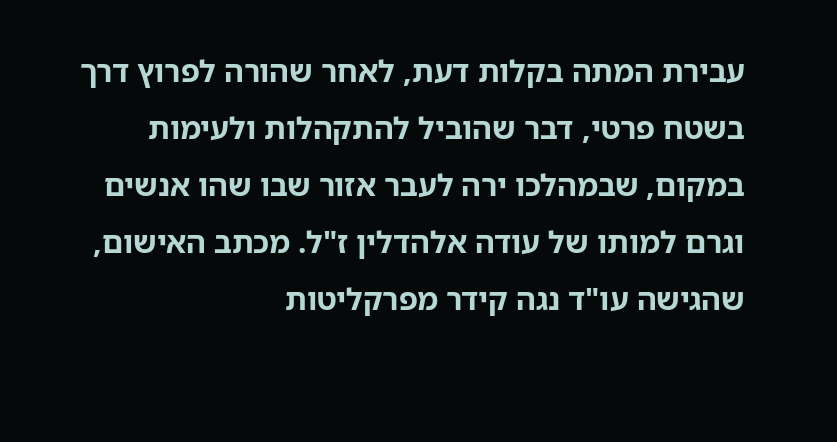עבירת המתה בקלות דעת, לאחר שהורה לפרוץ דרך בשטח פרטי, דבר שהוביל להתקהלות ולעימות במקום, שבמהלכו ירה לעבר אזור שבו שהו אנשים וגרם למותו של עודה אלהדלין ז"ל. מכתב האישום, שהגישה עו"ד נגה קידר מפרקליטות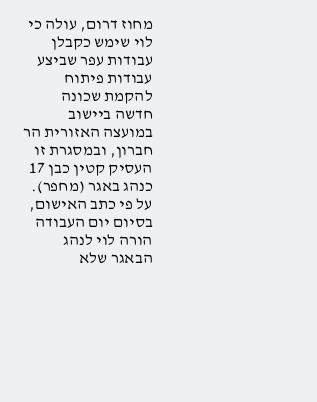מחוז דרום, עולה כי לוי שימש כקבלן עבודות עפר שביצע עבודות פיתוח להקמת שכונה חדשה ביישוב במועצה האזורית הר חברון, ובמסגרת זו העסיק קטין כבן 17 כנהג באגר (מחפר). על פי כתב האישום, בסיום יום העבודה הורה לוי לנהג הבאגר שלא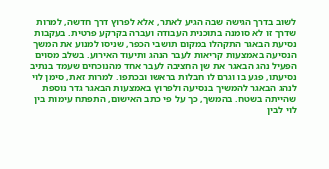לשוב בדרך הגישה שבה הגיע לאתר, אלא לפרוץ דרך חדשה, למרות שדרך זו לא סומנה בתוכנית העבודה ועברה בקרקע פרטית. בעקבות נסיעת הבאגר התקהלו במקום תושבי הכפר, שניסו למנוע את המשך הנסיעה באמצעות קריאות לעבר הנהג ותיעוד האירוע. בשלב מסוים הפעיל נהג הבאגר את שן החציבה לעבר אחד מהנוכחים שעמד בנתיב נסיעתו, פגע בו וגרם לו חבלות בראשו ובכתפו. למרות זאת, סימן לוי לנהג הבאגר להמשיך בנסיעה ולפרוץ באמצעות הבאגר גדר נוספת שהייתה בשטח. בהמשך, כך על פי כתב האישום, התפתח עימות בין לוי לבין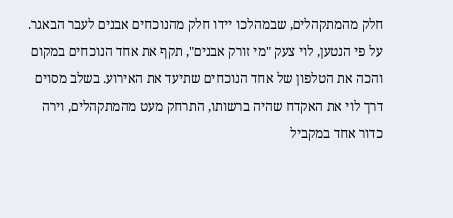חלק מהמתקהלים, שבמהלכו יידו חלק מהנוכחים אבנים לעבר הבאגר. על פי הנטען, לוי צעק "מי זורק אבנים", תקף את אחד הנוכחים במקום והכה את הטלפון של אחד הנוכחים שתיעד את האירוע. בשלב מסוים דרך לוי את האקדח שהיה ברשותו, התרחק מעט מהמתקהלים, וירה כדור אחד במקביל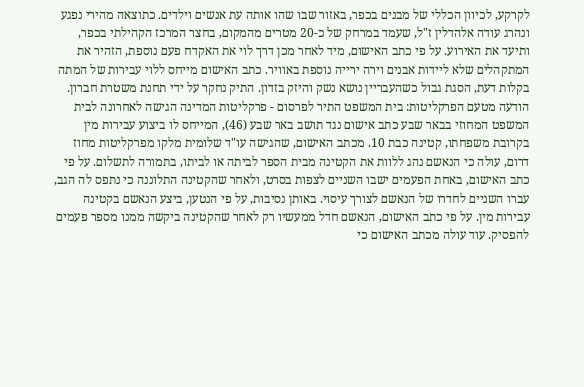לקרקע, לכיוון הכללי של מבנים בכפר, באזור שבו שהו אותה עת אנשים וילדים. כתוצאה מהירי נפגע ונהרג עודה אלהדלין ז"ל, שעמד במרחק של כ-20 מטרים מהמקום, בחצר המרכז הקהילתי בכפר, ותיעד את האירוע. על פי כתב האישום, מיד לאחר מכן דרך לוי את האקדח פעם נוספת, הזהיר את המתקהלים שלא ליידות אבנים וירה ירייה נוספת באוויר. כתב האישום מייחס ללוי עבירות של המתה בקלות דעת, הסגת גבול כשהעבריין נושא נשק והיזק בזדון. התיק נחקר על ידי תחנת משטרת חברון.
הודעה מטעם הפרקליטות: בית המשפט התיר לפרסום - פרקליטות המדינה הגישה לאחרונה לבית המשפט המחוזי בבאר שבע כתב אישום נגד תושב באר שבע (46), המייחס לו ביצוע עבירות מין בקרובת משפחתו, קטינה כבת 10. מכתב האישום, שהגישה עו"ד שלומית מלקו מפרקליטות מחוז דרום, עולה כי הנאשם נהג ללוות את הקטינה מבית הספר לביתה או לביתו, בתמורה לתשלום. על פי כתב האישום, באחת הפעמים ישבו השניים לצפות בסרט, ולאחר שהקטינה התלוננה כי נתפס לה הגב, עברו השניים לחדרו של הנאשם לצורך עיסוי. באותן נסיבות, על פי הנטען, ביצע הנאשם בקטינה עבירות מין. על פי כתב האישום, הנאשם חדל ממעשיו רק לאחר שהקטינה ביקשה ממנו מספר פעמים להפסיק. עוד עולה מכתב האישום כי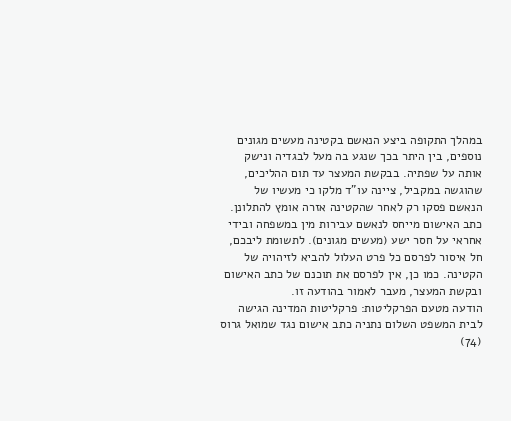במהלך התקופה ביצע הנאשם בקטינה מעשים מגונים נוספים, בין היתר בכך שנגע בה מעל לבגדיה ונישק אותה על שפתיה. בבקשת המעצר עד תום ההליכים, שהוגשה במקביל, ציינה עו"ד מלקו כי מעשיו של הנאשם פסקו רק לאחר שהקטינה אזרה אומץ להתלונן. כתב האישום מייחס לנאשם עבירות מין במשפחה ובידי אחראי על חסר ישע (מעשים מגונים). לתשומת ליבכם, חל איסור לפרסם כל פרט העלול להביא לזיהויה של הקטינה. כמו כן, אין לפרסם את תוכנם של כתב האישום ובקשת המעצר, מעבר לאמור בהודעה זו.
הודעה מטעם הפרקליטות: פרקליטות המדינה הגישה לבית המשפט השלום נתניה כתב אישום נגד שמואל גרוס (74)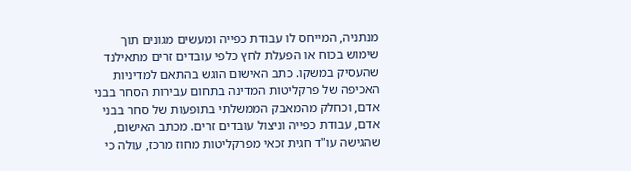מנתניה, המייחס לו עבודת כפייה ומעשים מגונים תוך שימוש בכוח או הפעלת לחץ כלפי עובדים זרים מתאילנד שהעסיק במשקו. כתב האישום הוגש בהתאם למדיניות האכיפה של פרקליטות המדינה בתחום עבירות הסחר בבני אדם, וכחלק מהמאבק הממשלתי בתופעות של סחר בבני אדם, עבודת כפייה וניצול עובדים זרים. מכתב האישום, שהגישה עו"ד חגית זכאי מפרקליטות מחוז מרכז, עולה כי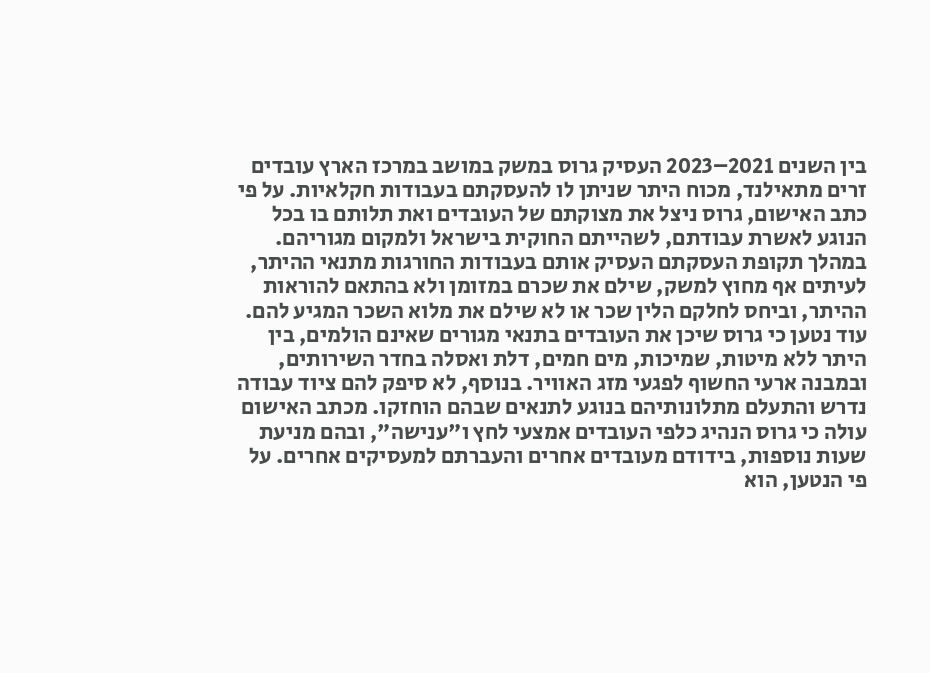בין השנים 2021–2023 העסיק גרוס במשק במושב במרכז הארץ עובדים זרים מתאילנד, מכוח היתר שניתן לו להעסקתם בעבודות חקלאיות. על פי כתב האישום, גרוס ניצל את מצוקתם של העובדים ואת תלותם בו בכל הנוגע לאשרת עבודתם, לשהייתם החוקית בישראל ולמקום מגוריהם. במהלך תקופת העסקתם העסיק אותם בעבודות החורגות מתנאי ההיתר, לעיתים אף מחוץ למשק, שילם את שכרם במזומן ולא בהתאם להוראות ההיתר, וביחס לחלקם הלין שכר או לא שילם את מלוא השכר המגיע להם. עוד נטען כי גרוס שיכן את העובדים בתנאי מגורים שאינם הולמים, בין היתר ללא מיטות, שמיכות, מים חמים, דלת ואסלה בחדר השירותים, ובמבנה ארעי החשוף לפגעי מזג האוויר. בנוסף, לא סיפק להם ציוד עבודה נדרש והתעלם מתלונותיהם בנוגע לתנאים שבהם הוחזקו. מכתב האישום עולה כי גרוס הנהיג כלפי העובדים אמצעי לחץ ו"ענישה", ובהם מניעת שעות נוספות, בידודם מעובדים אחרים והעברתם למעסיקים אחרים. על פי הנטען, הוא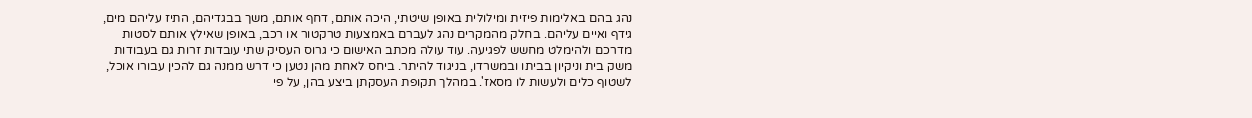נהג בהם באלימות פיזית ומילולית באופן שיטתי, היכה אותם, דחף אותם, משך בבגדיהם, התיז עליהם מים, גידף ואיים עליהם. בחלק מהמקרים נהג לעברם באמצעות טרקטור או רכב, באופן שאילץ אותם לסטות מדרכם ולהימלט מחשש לפגיעה. עוד עולה מכתב האישום כי גרוס העסיק שתי עובדות זרות גם בעבודות משק בית וניקיון בביתו ובמשרדו, בניגוד להיתר. ביחס לאחת מהן נטען כי דרש ממנה גם להכין עבורו אוכל, לשטוף כלים ולעשות לו מסאז'. במהלך תקופת העסקתן ביצע בהן, על פי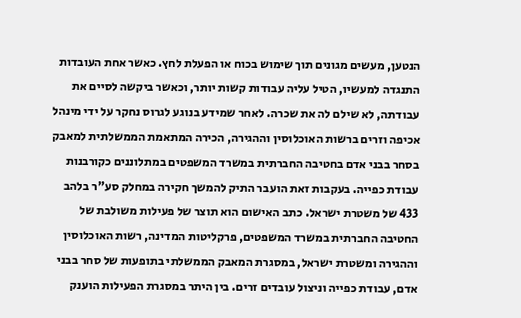הנטען, מעשים מגונים תוך שימוש בכוח או הפעלת לחץ. כאשר אחת העובדות התנגדה למעשיו, הטיל עליה עבודות קשות יותר, וכאשר ביקשה לסיים את עבודתה, לא שילם לה את שכרה. לאחר שמידע בנוגע לגרוס נחקר על ידי מינהל אכיפה וזרים ברשות האוכלוסין וההגירה, הכירה המתאמת הממשלתית למאבק בסחר בבני אדם בחטיבה החברתית במשרד המשפטים במתלוננים כקורבנות עבודת כפייה. בעקבות זאת הועבר התיק להמשך חקירה במחלק סע"ר בלהב 433 של משטרת ישראל. כתב האישום הוא תוצר של פעילות משולבת של החטיבה החברתית במשרד המשפטים, פרקליטות המדינה, רשות האוכלוסין וההגירה ומשטרת ישראל, במסגרת המאבק הממשלתי בתופעות של סחר בבני אדם, עבודת כפייה וניצול עובדים זרים. בין היתר במסגרת הפעילות הוענק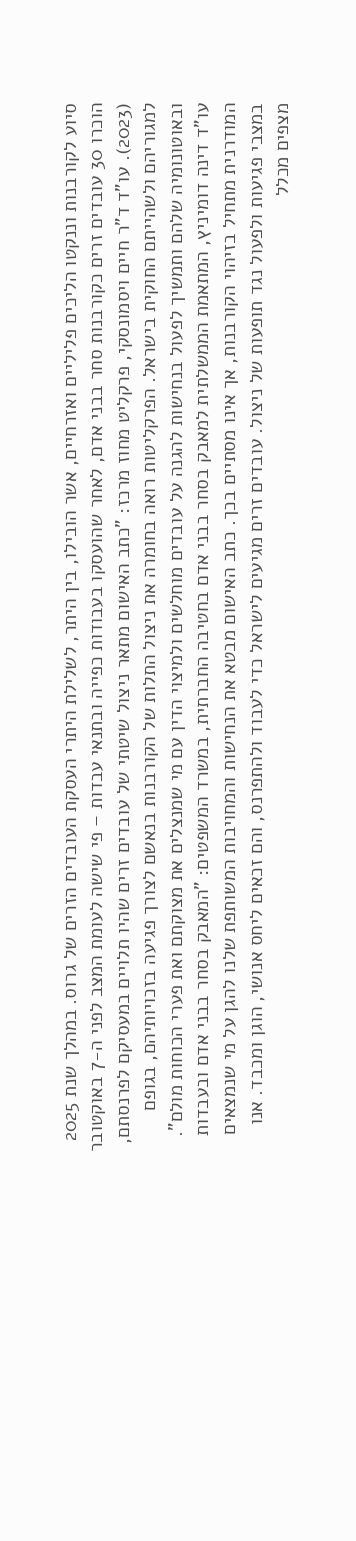סיוע לקורבנות וננקטו הליכים פליליים ואזרחיים, אשר הובילו, בין היתר, לשלילת היתרי העסקת העובדים הזרים של גרוס. במהלך שנת 2025 הוכרו 30 עובדים זרים כקורבנות סחר בבני אדם, לאחר שהועסקו בעבודות כפייה ובתנאי עבדות – פי שישה לעומת המצב לפני ה-7 באוקטובר (2023). עו"ד ד"ר חיים ויסמונסקי, פרקליט מחוז מרכז: "כתב האישום מתאר ניצול שיטתי של עובדים זרים שהיו תלויים במעסיקם לפרנסתם, למגוריהם ולשהייתם החוקית בישראל. הפרקליטות רואה בחומרה את ניצול התלות של הקורבנות בנאשם לצורך פגיעה בזכויותיהם, בגופם ובאוטונומיה שלהם ותמשיך לפעול בנחישות להגנה על עובדים מוחלשים ולמיצוי הדין עם מי שמנצלים את מצוקתם ואת פערי הכוחות מולם". עו"ד דינה דומיניץ, המתאמת הממשלתית למאבק בסחר בבני אדם בחטיבה החברתית, במשרד המשפטים: "המאבק בסחר בבני אדם ובעבדות המודרנית מתחיל בזיהוי הקורבנות, אך אינו מסתיים בכך. כתב האישום מבטא את הנחישות והמחויבות המשותפת שלנו להגן על מי שנמצאים במצבי פגיעות ולפעול נגד תופעות של ניצול. עובדים זרים מגיעים לישראל כדי לעבוד ולהתפרנס, והם זכאים ליחס אנושי, הוגן ומכבד. אנו מצפים מכלל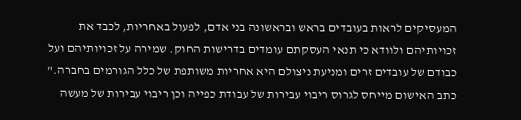המעסיקים לראות בעובדים בראש ובראשונה בני אדם, לפעול באחריות, לכבד את זכויותיהם ולוודא כי תנאי העסקתם עומדים בדרישות החוק. שמירה על זכויותיהם ועל כבודם של עובדים זרים ומניעת ניצולם היא אחריות משותפת של כלל הגורמים בחברה." כתב האישום מייחס לגרוס ריבוי עבירות של עבודת כפייה וכן ריבוי עבירות של מעשה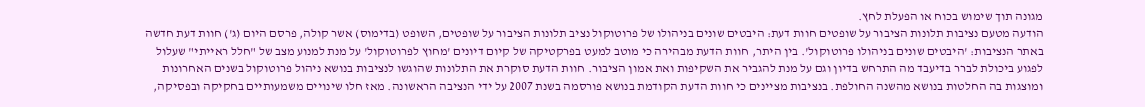מגונה תוך שימוש בכוח או הפעלת לחץ.
הודעה מטעם נציבות תלונות הציבור על שופטים חוות דעת: היבטים שונים בניהולו של פרוטוקול נציב תלונות הציבור על שופטים, השופט (בדימוס) אשר קולה, פרסם היום (ג') חוות דעת חדשה באתר הנציבות: 'היבטים שונים בניהולו פרוטוקול'. בין היתר, חוות הדעת מבהירה כי מוטב למעט בפרקטיקה של קיום דיונים 'מחוץ לפרוטוקול' על מנת למנוע מצב של "חלל ראייתי" שעלול לפגוע ביכולת לברר בדיעבד מה התרחש בדיון וגם על מנת להגביר את השקיפות ואת אמון הציבור. חוות הדעת סוקרת את התלונות שהוגשו לנציבות בנושא ניהול פרוטוקול בשנים האחרונות ומוצגות בה החלטות בנושא מהשנה החולפת. בנציבות מציינים כי חוות הדעת הקודמת בנושא פורסמה בשנת 2007 על ידי הנציבה הראשונה. מאז חלו שינויים משמעותיים בחקיקה ובפסיקה,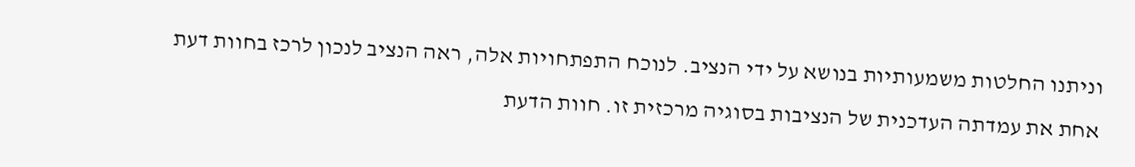וניתנו החלטות משמעותיות בנושא על ידי הנציב. לנוכח התפתחויות אלה, ראה הנציב לנכון לרכז בחוות דעת אחת את עמדתה העדכנית של הנציבות בסוגיה מרכזית זו. חוות הדעת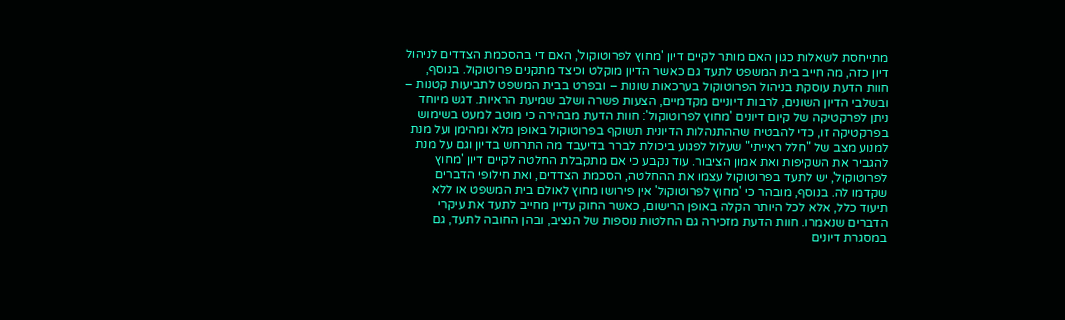מתייחסת לשאלות כגון האם מותר לקיים דיון 'מחוץ לפרוטוקול', האם די בהסכמת הצדדים לניהול דיון כזה, מה חייב בית המשפט לתעד גם כאשר הדיון מוקלט וכיצד מתקנים פרוטוקול. בנוסף, חוות הדעת עוסקת בניהול הפרוטוקול בערכאות שונות – ובפרט בבית המשפט לתביעות קטנות – ובשלבי הדיון השונים, לרבות דיוניים מקדמיים, הצעות פשרה ושלב שמיעת הראיות. דגש מיוחד ניתן לפרקטיקה של קיום דיונים 'מחוץ לפרוטוקול': חוות הדעת מבהירה כי מוטב למעט בשימוש בפרקטיקה זו, כדי להבטיח שההתנהלות הדיונית תשוקף בפרוטוקול באופן מלא ומהימן ועל מנת למנוע מצב של "חלל ראייתי" שעלול לפגוע ביכולת לברר בדיעבד מה התרחש בדיון וגם על מנת להגביר את השקיפות ואת אמון הציבור. עוד נקבע כי אם מתקבלת החלטה לקיים דיון 'מחוץ לפרוטוקול', יש לתעד בפרוטוקול עצמו את ההחלטה, הסכמת הצדדים, ואת חילופי הדברים שקדמו לה. בנוסף, מובהר כי 'מחוץ לפרוטוקול' אין פירושו מחוץ לאולם בית המשפט או ללא תיעוד כלל, אלא לכל היותר הקלה באופן הרישום, כאשר החוק עדיין מחייב לתעד את עיקרי הדברים שנאמרו. חוות הדעת מזכירה גם החלטות נוספות של הנציב, ובהן החובה לתעד, גם במסגרת דיונים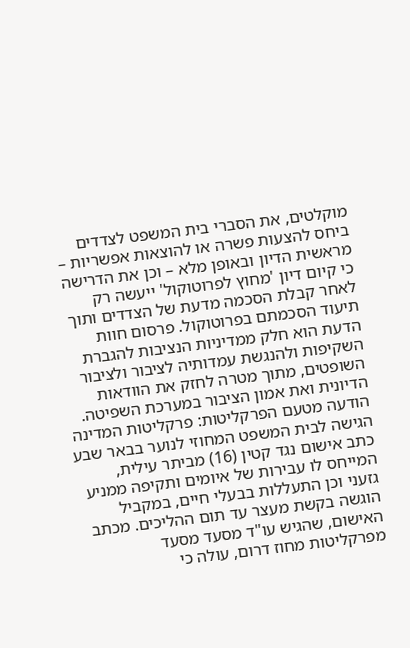מוקלטים, את הסברי בית המשפט לצדדים ביחס להצעות פשרה או להוצאות אפשריות – מראשית הדיון ובאופן מלא – וכן את הדרישה כי קיום דיון 'מחוץ לפרוטוקול' ייעשה רק לאחר קבלת הסכמה מדעת של הצדדים ותוך תיעוד הסכמתם בפרוטוקול. פרסום חוות הדעת הוא חלק ממדיניות הנציבות להגברת השקיפות ולהנגשת עמדותיה לציבור ולציבור השופטים, מתוך מטרה לחזק את הוודאות הדיונית ואת אמון הציבור במערכת השפיטה.
הודעה מטעם הפרקליטות: פרקליטות המדינה הגישה לבית המשפט המחוזי לנוער בבאר שבע כתב אישום נגד קטין (16) מביתר עילית, המייחס לו עבירות של איומים ותקיפה ממניע גזעני וכן התעללות בבעלי חיים, במקביל הוגשה בקשת מעצר עד תום ההליכים. מכתב האישום, שהגיש עו"ד מסעד מסעד מפרקליטות מחוז דרום, עולה כי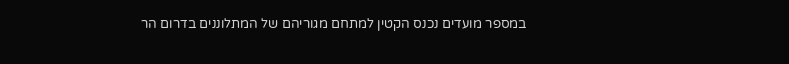במספר מועדים נכנס הקטין למתחם מגוריהם של המתלוננים בדרום הר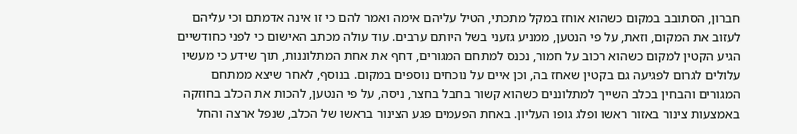חברון, הסתובב במקום כשהוא אוחז במקל מתכתי, הטיל עליהם אימה ואמר להם כי זו אינה אדמתם וכי עליהם לעזוב את המקום, וזאת, על פי הנטען, ממניע גזעני בשל היותם ערבים. עוד עולה מכתב האישום כי לפני כחודשיים הגיע הקטין למקום כשהוא רכוב על חמור, נכנס למתחם המגורים, דחף את אחת המתלוננות, תוך שידע כי מעשיו עלולים לגרום לפגיעה גם בקטין שאחז בה, וכן איים על נוכחים נוספים במקום. בנוסף, לאחר שיצא ממתחם המגורים והבחין בכלב השייך למתלוננים כשהוא קשור בחבל בחצר, ניסה, על פי הנטען, להכות את הכלב בחוזקה באמצעות צינור באזור ראשו ופלג גופו העליון. באחת הפעמים פגע הצינור בראשו של הכלב, שנפל ארצה והחל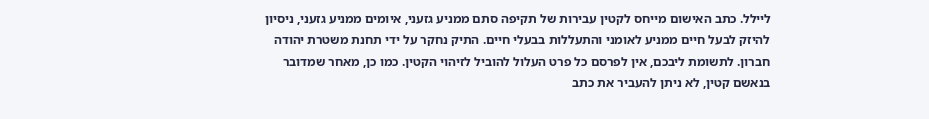ליילל. כתב האישום מייחס לקטין עבירות של תקיפה סתם ממניע גזעני, איומים ממניע גזעני, ניסיון להיזק לבעל חיים ממניע לאומני והתעללות בבעלי חיים. התיק נחקר על ידי תחנת משטרת יהודה חברון. לתשומת ליבכם, אין לפרסם כל פרט העלול להוביל לזיהוי הקטין. כמו כן, מאחר שמדובר בנאשם קטין, לא ניתן להעביר את כתב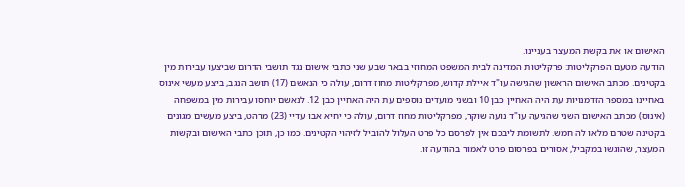האישום או את בקשת המעצר בעניינו.
הודעה מטעם הפרקליטות: פרקליטות המדינה לבית המשפט המחוזי בבאר שבע שני כתבי אישום נגד תושבי הדרום שביצעו עבירות מין בקטינים. מכתב האישום הראשון שהגישה עו"ד איילת קדוש, מפרקליטות מחוז דרום, עולה כי הנאשם (17) תושב הנגב, ביצע מעשי אינוס באחיינו במספר הזדמנויות עת היה האחיין כבן 10 ובשני מועדים נוספים עת היה האחיין כבן 12. לנאשם יוחסו עבירות מין במשפחה (אינוס) מכתב האישום השני שהגיעה עו"ד נועה שוקר, מפרקליטות מחוז דרום, עולה כי יחיא אבו עדיי (23) מרהט, ביצע מעשים מגונים בקטינה שטרם מלאו לה חמש. לתשומת ליבכם אין לפרסם כל פרט העלול להוביל לזיהוי הקטינים. כמו כן, תוכן כתבי האישום ובקשות המעצר, שהוגשו במקביל, אסורים בפרסום פרט לאמור בהודעה זו.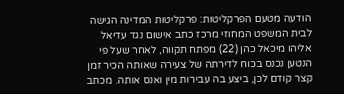הודעה מטעם הפרקליטות: פרקליטות המדינה הגישה לבית המשפט המחוזי מרכז כתב אישום נגד עדיאל אליהו מיכאל כהן (22) מפתח תקווה, לאחר שעל פי הנטען נכנס בכוח לדירתה של צעירה שאותה הכיר זמן קצר קודם לכן, ביצע בה עבירות מין ואנס אותה. מכתב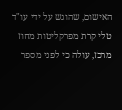האישום, שהוגש על ידי עו"ד טלי קרת מפרקליטות מחוז מרכז, עולה כי לפני מספר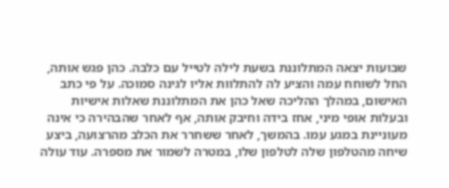שבועות יצאה המתלוננת בשעת לילה לטייל עם כלבה. כהן פגש אותה, החל לשוחח עמה והציע לה להתלוות אליו לגינה סמוכה. על פי כתב האישום, במהלך ההליכה שאל כהן את המתלוננת שאלות אישיות ובעלות אופי מיני, אחז בידה וחיבק אותה, אף לאחר שהבהירה כי אינה מעוניינת במגע עמו. בהמשך, לאחר ששחרר את הכלב מהרצועה, ביצע שיחה מהטלפון שלה לטלפון שלו, במטרה לשמור את מספרה. עוד עולה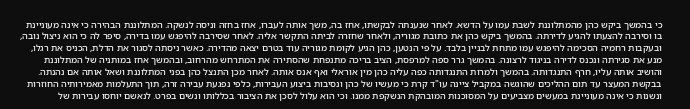כי בהמשך ביקש כהן מהמתלוננת לשבת עמו על הדשא. לאחר שנענתה לבקשתו, אחז בה, משך אותה לעברו, אחז בחזהּ וניסה לנשקה. המתלוננת הבהירה כי אינה מעוניינת בו וסירבה להצעתו להגיע לדירתה. בהמשך ביקש כהן את כתובת מגוריה, ולאחר שחזרה לביתה התקשר אליה. לאחר שסירבה להיפגש עמו בדירה, סיפר לה כי הוא ניצול נובה, ובעקבות רחמיה הסכימה להיפגש עמו מתחת לבניין בלבד. על פי הנטען, כהן הגיע לקומת מגוריה עוד בטרם יצאה מהדירה. כאשר ניסתה לסגור את הדלת, הכניס את רגלו, מנע את סגירתה ונכנס לדירה בניגוד לרצונה. בהמשך גרר ספה למרפסת, הציב בריכה מתנפחת שהסתירה את המתרחש מהרחוב, ובהמשך אחז במותניה של המתלוננת והושיב אותה עליו, חרף התנגדותה. בהמשך ולמרות התנגדותה כפה עליה כהן מין אוראלי ואף אנס אותה. לאחר מכן התנצל כהן בפני המתלוננת ושאל אותה אם נהנתה. בבקשת המעצר עד תום ההליכים שהוגשה במקביל ציינה עו"ד קרת כי מעשיו של כהן ונסיבות ביצוע העבירות, כלפי נפגעת עבירה זרה, תוך התעלמות מאמירותיה החוזרות ונשנות כי אינה מעוניינת במעשים מצביעים על המסוכנות המובהקת הנשקפת ממנו. וכי הוא עלול לסכן את הציבור בכללותו ונשים בפרט. לנאשם יוחסו עבירות של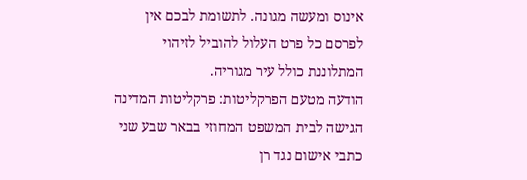אינוס ומעשה מגונה. לתשומת לבכם אין לפרסם כל פרט העלול להוביל לזיהוי המתלוננת כולל עיר מגוריה.
הודעה מטעם הפרקליטות: פרקליטות המדינה הגישה לבית המשפט המחוזי בבאר שבע שני כתבי אישום נגד רן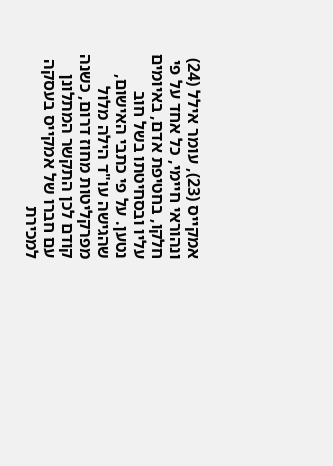אמקייס (23), עומר אילל (24) ונהוראי חיימי, כל אחד על פי חלקו, בחטיפת אדם, באיומים עליו ובסחיטתו בשל חוב נטען. על פי כתבי האישום, שהגישה עו"ד הילה מלול מפרקליטות מחוז דרום, כשנה קודם לכן התקשר המתלונן עם חברו של אמקייס בעסקה למכירת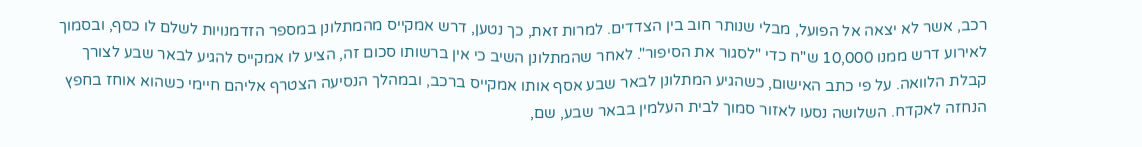רכב, אשר לא יצאה אל הפועל, מבלי שנותר חוב בין הצדדים. למרות זאת, כך נטען, דרש אמקייס מהמתלונן במספר הזדמנויות לשלם לו כסף, ובסמוך לאירוע דרש ממנו 10,000 ש"ח כדי "לסגור את הסיפור". לאחר שהמתלונן השיב כי אין ברשותו סכום זה, הציע לו אמקייס להגיע לבאר שבע לצורך קבלת הלוואה. על פי כתב האישום, כשהגיע המתלונן לבאר שבע אסף אותו אמקייס ברכב, ובמהלך הנסיעה הצטרף אליהם חיימי כשהוא אוחז בחפץ הנחזה לאקדח. השלושה נסעו לאזור סמוך לבית העלמין בבאר שבע, שם,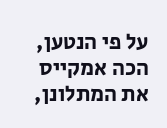על פי הנטען, הכה אמקייס את המתלונן,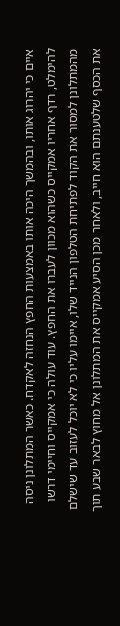איים כי יהרוג אותו, ובהמשך היכה אותו באמצעות החפץ הנחזה לאקדח. כאשר המתלונן ניסה להימלט, רדף אחריו אמקייס כשהוא מכוון לעברו את החפץ. עוד עולה כי אמקייס וחיימי דרשו מהמתלונן למסור את הקוד לפתיחת הטלפון הנייד שלו, איימו עליו כי לא יוכל לעזוב עד שישלם את הכסף שלטענתם הוא חייב, ולאחר מכן הסיע אמקייס את המתלונן אל מחוץ לבאר שבע תוך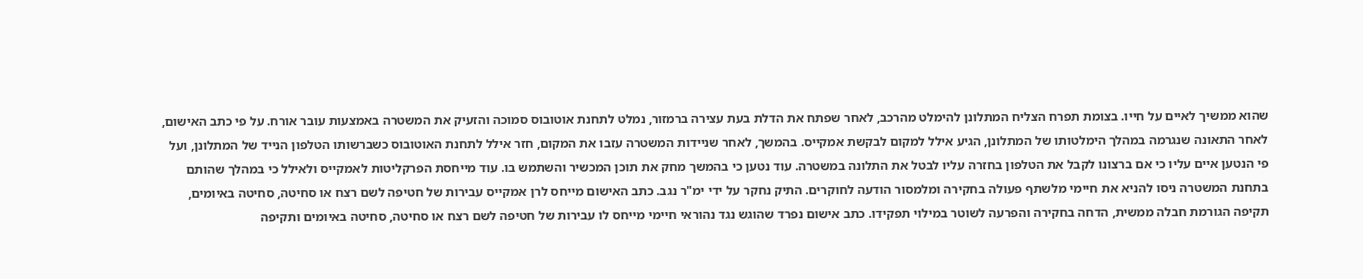שהוא ממשיך לאיים על חייו. בצומת תפרח הצליח המתלונן להימלט מהרכב, לאחר שפתח את הדלת בעת עצירה ברמזור, נמלט לתחנת אוטובוס סמוכה והזעיק את המשטרה באמצעות עובר אורח. על פי כתב האישום, לאחר התאונה שנגרמה במהלך הימלטותו של המתלונן, הגיע אילל למקום לבקשת אמקייס. בהמשך, לאחר שניידות המשטרה עזבו את המקום, חזר אילל לתחנת האוטובוס כשברשותו הטלפון הנייד של המתלונן, ועל פי הנטען איים עליו כי אם ברצונו לקבל את הטלפון בחזרה עליו לבטל את התלונה במשטרה. עוד נטען כי בהמשך מחק את תוכן המכשיר והשתמש בו. עוד מייחסת הפרקליטות לאמקייס ולאילל כי במהלך שהותם בתחנת המשטרה ניסו להניא את חיימי מלשתף פעולה בחקירה ומלמסור הודעה לחוקרים. התיק נחקר על ידי ימ"ר נגב. כתב האישום מייחס לרן אמקייס עבירות של חטיפה לשם רצח או סחיטה, סחיטה באיומים, תקיפה הגורמת חבלה ממשית, הדחה בחקירה והפרעה לשוטר במילוי תפקידו. כתב אישום נפרד שהוגש נגד נהוראי חיימי מייחס לו עבירות של חטיפה לשם רצח או סחיטה, סחיטה באיומים ותקיפה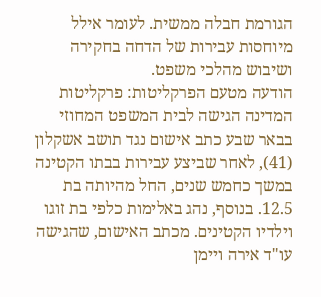הגורמת חבלה ממשית. לעומר אילל מיוחסות עבירות של הדחה בחקירה ושיבוש מהלכי משפט.
הודעה מטעם הפרקליטות: פרקליטות המדינה הגישה לבית המשפט המחוזי בבאר שבע כתב אישום נגד תושב אשקלון (41), לאחר שביצע עבירות בבתו הקטינה במשך כחמש שנים, החל מהיותה בת 12.5. בנוסף, נהג באלימות כלפי בת זוגו וילדיו הקטינים. מכתב האישום, שהגישה עו"ד אירה ויימן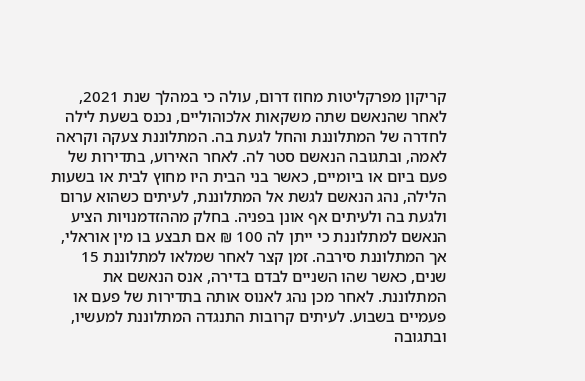קריקון מפרקליטות מחוז דרום, עולה כי במהלך שנת 2021, לאחר שהנאשם שתה משקאות אלכוהוליים, נכנס בשעת לילה לחדרה של המתלוננת והחל לגעת בה. המתלוננת צעקה וקראה לאמה, ובתגובה הנאשם סטר לה. לאחר האירוע, בתדירות של פעם ביום או ביומיים, כאשר בני הבית היו מחוץ לבית או בשעות הלילה, נהג הנאשם לגשת אל המתלוננת, לעיתים כשהוא ערום ולגעת בה ולעיתים אף אונן בפניה. בחלק מההזדמנויות הציע הנאשם למתלוננת כי ייתן לה 100 ₪ אם תבצע בו מין אוראלי, אך המתלוננת סירבה. זמן קצר לאחר שמלאו למתלוננת 15 שנים, כאשר שהו השניים לבדם בדירה, אנס הנאשם את המתלוננת. לאחר מכן נהג לאנוס אותה בתדירות של פעם או פעמיים בשבוע. לעיתים קרובות התנגדה המתלוננת למעשיו, ובתגובה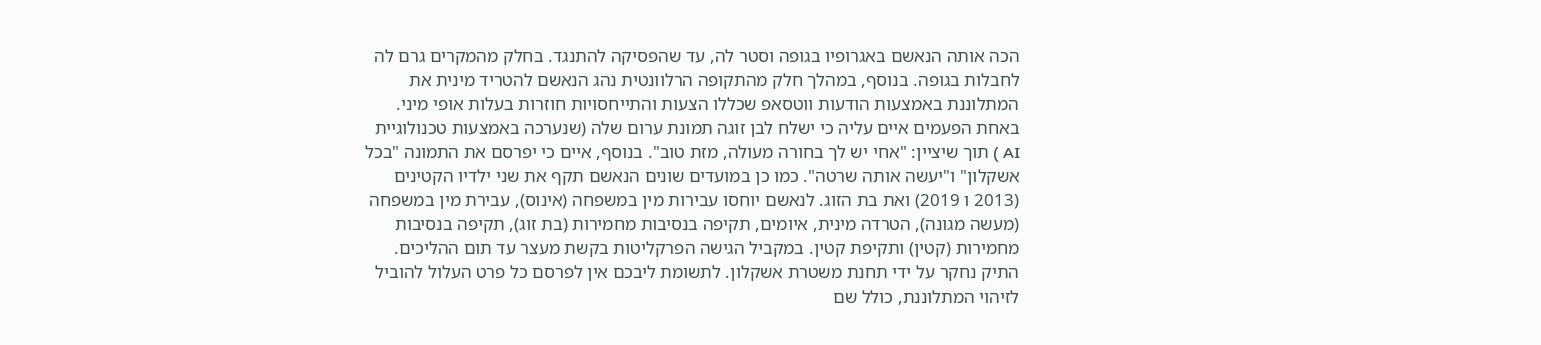הכה אותה הנאשם באגרופיו בגופה וסטר לה, עד שהפסיקה להתנגד. בחלק מהמקרים גרם לה לחבלות בגופה. בנוסף, במהלך חלק מהתקופה הרלוונטית נהג הנאשם להטריד מינית את המתלוננת באמצעות הודעות ווטסאפ שכללו הצעות והתייחסויות חוזרות בעלות אופי מיני. באחת הפעמים איים עליה כי ישלח לבן זוגה תמונת ערום שלה (שנערכה באמצעות טכנולוגיית AI ) תוך שיציין: "אחי יש לך בחורה מעולה, מזת טוב". בנוסף, איים כי יפרסם את התמונה "בכל אשקלון" ו"יעשה אותה שרטה". כמו כן במועדים שונים הנאשם תקף את שני ילדיו הקטינים (2013 ו 2019) ואת בת הזוג. לנאשם יוחסו עבירות מין במשפחה (אינוס), עבירת מין במשפחה (מעשה מגונה), הטרדה מינית, איומים, תקיפה בנסיבות מחמירות (בת זוג), תקיפה בנסיבות מחמירות (קטין) ותקיפת קטין. במקביל הגישה הפרקליטות בקשת מעצר עד תום ההליכים. התיק נחקר על ידי תחנת משטרת אשקלון. לתשומת ליבכם אין לפרסם כל פרט העלול להוביל לזיהוי המתלוננת, כולל שם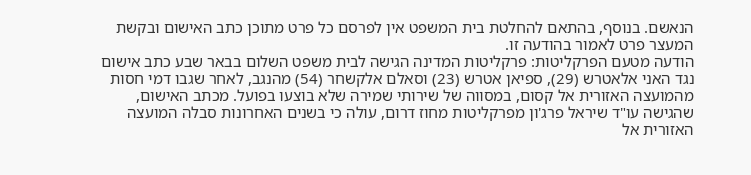הנאשם. בנוסף, בהתאם להחלטת בית המשפט אין לפרסם כל פרט מתוכן כתב האישום ובקשת המעצר פרט לאמור בהודעה זו.
הודעה מטעם הפרקליטות: פרקליטות המדינה הגישה לבית משפט השלום בבאר שבע כתב אישום נגד האני אלאטרש (29), ספיאן אטרש (23) וסאלם אלקשחר (54) מהנגב, לאחר שגבו דמי חסות מהמועצה האזורית אל קסום, במסווה של שירותי שמירה שלא בוצעו בפועל. מכתב האישום, שהגישה עו"ד שיראל פרג'ון מפרקליטות מחוז דרום, עולה כי בשנים האחרונות סבלה המועצה האזורית אל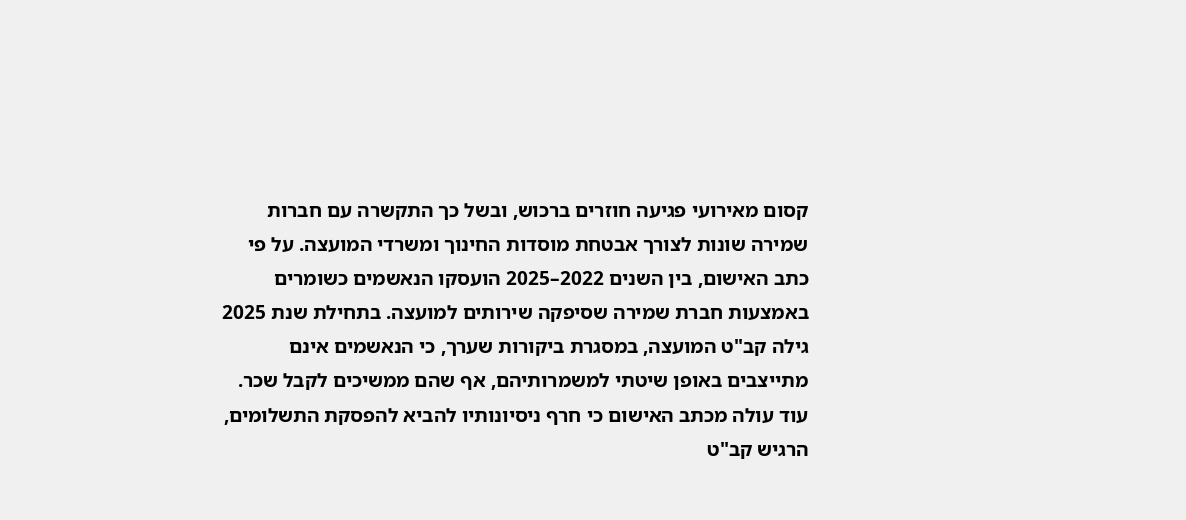קסום מאירועי פגיעה חוזרים ברכוש, ובשל כך התקשרה עם חברות שמירה שונות לצורך אבטחת מוסדות החינוך ומשרדי המועצה. על פי כתב האישום, בין השנים 2022–2025 הועסקו הנאשמים כשומרים באמצעות חברת שמירה שסיפקה שירותים למועצה. בתחילת שנת 2025 גילה קב"ט המועצה, במסגרת ביקורות שערך, כי הנאשמים אינם מתייצבים באופן שיטתי למשמרותיהם, אף שהם ממשיכים לקבל שכר. עוד עולה מכתב האישום כי חרף ניסיונותיו להביא להפסקת התשלומים, הרגיש קב"ט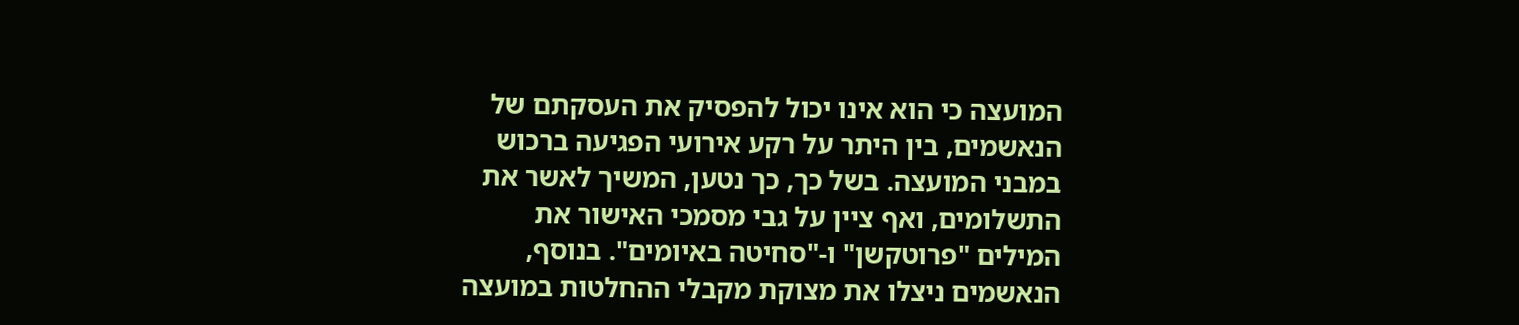המועצה כי הוא אינו יכול להפסיק את העסקתם של הנאשמים, בין היתר על רקע אירועי הפגיעה ברכוש במבני המועצה. בשל כך, כך נטען, המשיך לאשר את התשלומים, ואף ציין על גבי מסמכי האישור את המילים "פרוטקשן" ו-"סחיטה באיומים". בנוסף, הנאשמים ניצלו את מצוקת מקבלי ההחלטות במועצה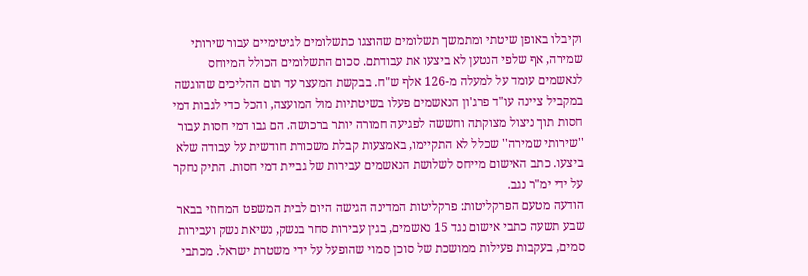וקיבלו באופן שיטתי ומתמשך תשלומים שהוצגו כתשלומים לגיטימיים עבור שירותי שמירה, אף שלפי הנטען לא ביצעו את עבודתם. סכום התשלומים הכולל המיוחס לנאשמים עומד על למעלה מ-126 אלף ש"ח. בבקשת המעצר עד תום ההליכים שהוגשה במקביל ציינה עו"ד פרג'ון הנאשמים פעלו בשיטתיות מול המועצה, והכל כדי לגבות דמי חסות תוך ניצול מצוקתה וחששה לפגיעה חמורה יותר ברכושה. הם גבו דמי חסות עבור ''שירותי שמירה'' שכלל לא התקיימו, באמצעות קבלת משכורת חודשית על עבודה שלא ביצעו. כתב האישום מייחס לשלושת הנאשמים עבירות של גביית דמי חסות. התיק נחקר על ידי ימ"ר נגב.
הודעה מטעם הפרקליטות: פרקליטות המדינה הגישה היום לבית המשפט המחוזי בבאר שבע תשעה כתבי אישום נגד 15 נאשמים, בגין עבירות סחר בנשק, נשיאת נשק ועבירות סמים, בעקבות פעילות ממושכת של סוכן סמוי שהופעל על ידי משטרת ישראל. מכתבי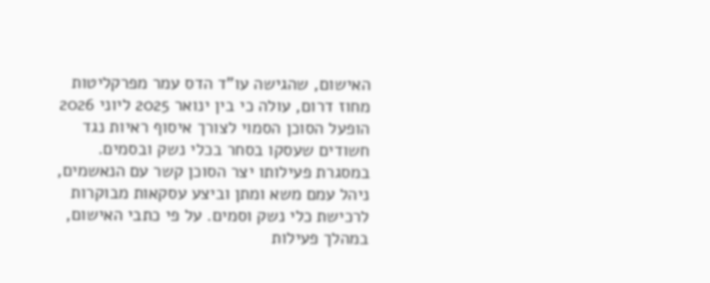האישום, שהגישה עו"ד הדס עמר מפרקליטות מחוז דרום, עולה כי בין ינואר 2025 ליוני 2026 הופעל הסוכן הסמוי לצורך איסוף ראיות נגד חשודים שעסקו בסחר בכלי נשק ובסמים. במסגרת פעילותו יצר הסוכן קשר עם הנאשמים, ניהל עמם משא ומתן וביצע עסקאות מבוקרות לרכישת כלי נשק וסמים. על פי כתבי האישום, במהלך פעילות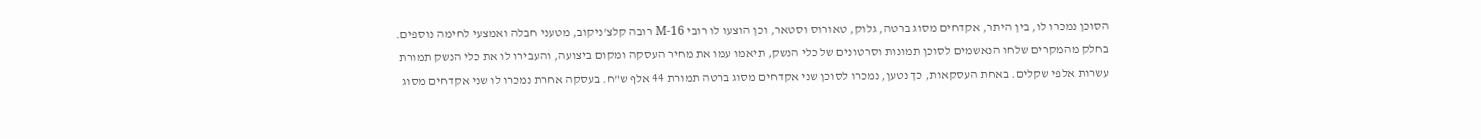הסוכן נמכרו לו, בין היתר, אקדחים מסוג ברטה, גלוק, טאורוס וסטאר, וכן הוצעו לו רובי M-16 רובה קלצ'ניקוב, מטעני חבלה ואמצעי לחימה נוספים. בחלק מהמקרים שלחו הנאשמים לסוכן תמונות וסרטונים של כלי הנשק, תיאמו עמו את מחיר העסקה ומקום ביצועה, והעבירו לו את כלי הנשק תמורת עשרות אלפי שקלים. באחת העסקאות, כך נטען, נמכרו לסוכן שני אקדחים מסוג ברטה תמורת 44 אלף ש"ח. בעסקה אחרת נמכרו לו שני אקדחים מסוג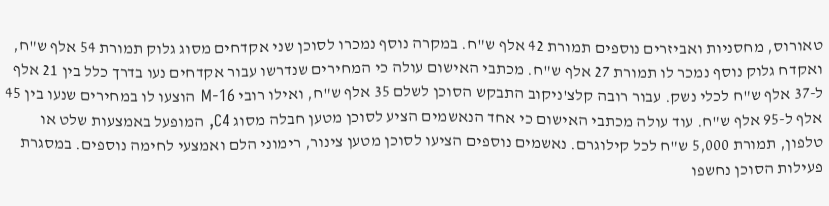טאורוס, מחסניות ואביזרים נוספים תמורת 42 אלף ש"ח. במקרה נוסף נמכרו לסוכן שני אקדחים מסוג גלוק תמורת 54 אלף ש"ח, ואקדח גלוק נוסף נמכר לו תמורת 27 אלף ש"ח. מכתבי האישום עולה כי המחירים שנדרשו עבור אקדחים נעו בדרך כלל בין 21 אלף ל-37 אלף ש"ח לכלי נשק. עבור רובה קלצ'ניקוב התבקש הסוכן לשלם 35 אלף ש"ח, ואילו רובי M-16 הוצעו לו במחירים שנעו בין 45 אלף ל-95 אלף ש"ח. עוד עולה מכתבי האישום כי אחד הנאשמים הציע לסוכן מטען חבלה מסוג C4, המופעל באמצעות שלט או טלפון, תמורת 5,000 ש"ח לכל קילוגרם. נאשמים נוספים הציעו לסוכן מטען צינור, רימוני הלם ואמצעי לחימה נוספים. במסגרת פעילות הסוכן נחשפו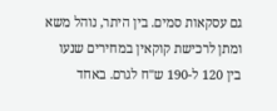גם עסקאות סמים. בין היתר, נוהל משא ומתן לרכישת קוקאין במחירים שנעו בין 120 ל-190 ש"ח לגרם. באחד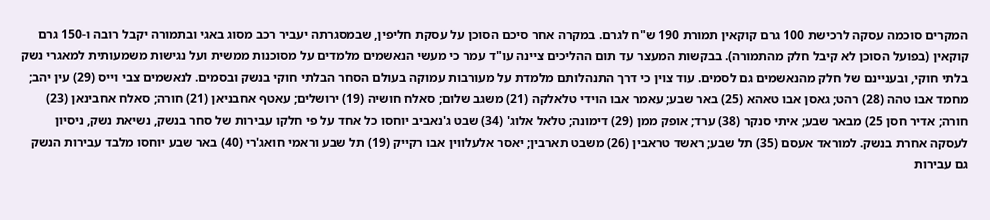המקרים סוכמה עסקה לרכישת 100 גרם קוקאין תמורת 190 ש"ח לגרם. במקרה אחר סיכם הסוכן על עסקת חליפין, שבמסגרתה יעביר רכב מסוג באגי ובתמורה יקבל רובה ו-150 גרם קוקאין (בפועל הסוכן לא קיבל חלק מהתמורה). בבקשות המעצר עד תום ההליכים ציינה עו"ד עמר כי מעשי הנאשמים מלמדים על מסוכנות ממשית ועל נגישות משמעותית למאגרי נשק בלתי חוקי, ובעניינם של חלק מהנאשמים גם לסמים. עוד צוין כי דרך התנהלותם מלמדת על מעורבות עמוקה בעולם הסחר הבלתי חוקי בנשק ובסמים. לנאשמים צבי וייס (29) עין יהב; מחמד אבו טהה (28) רהט; גאסן אבו טאהא (25) באר שבע; עאמר אבו הוידי טלאלקה (21) משגב שלום; סאלח חושיה (19) ירושלים; עאטף אחבניאן (21) חורה; סאלח אחבינאן (23) חורה; אדיר חסן 25) מבאר שבע; איתי סנקר (38) ערד; אופק ממן (29) דימונה; טלאל אלוג' (34) שבט ג'נאביב יוחסו כל אחד על פי חלקו עבירות של סחר בנשק, נשיאת נשק, ניסיון לעסקה אחרת בנשק. למוראד אעסם (35) תל שבע; ראשד טראבין (26) משבט תארבין; יאסר אלעלווין אבו רקייק (19) תל שבע וראמי חואג'רי (40) באר שבע יוחסו מלבד עבירות הנשק גם עבירות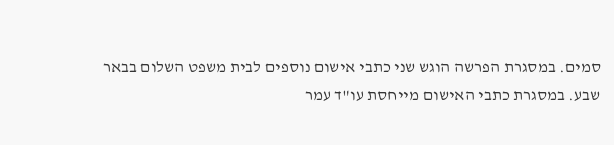סמים. במסגרת הפרשה הוגש שני כתבי אישום נוספים לבית משפט השלום בבאר שבע. במסגרת כתבי האישום מייחסת עו"ד עמר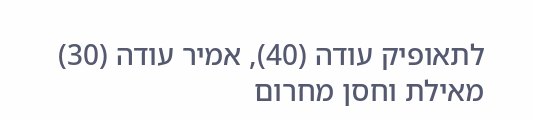לתאופיק עודה (40), אמיר עודה (30) מאילת וחסן מחרום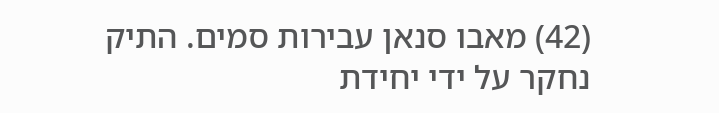(42) מאבו סנאן עבירות סמים. התיק נחקר על ידי יחידת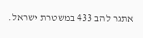אתגר להב 433 במשטרת ישראל.